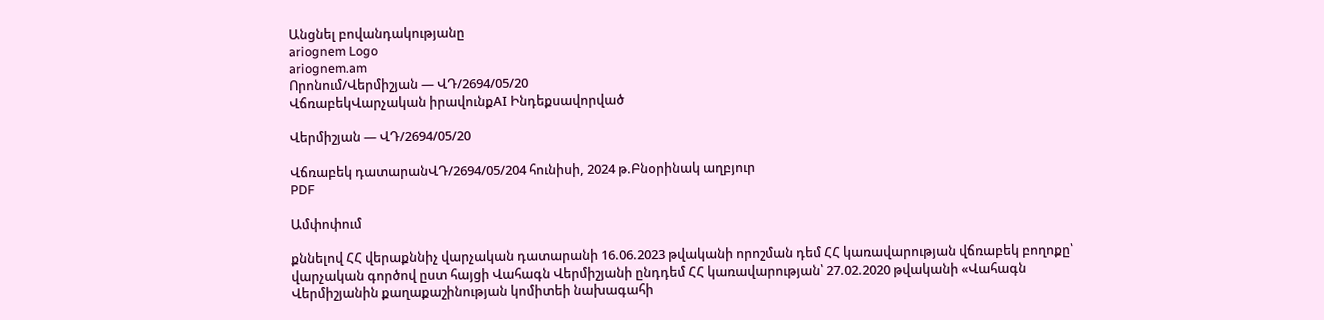Անցնել բովանդակությանը
ariognem Logo
ariognem.am
Որոնում/Վերմիշյան — ՎԴ/2694/05/20
ՎճռաբեկՎարչական իրավունքAI Ինդեքսավորված

Վերմիշյան — ՎԴ/2694/05/20

Վճռաբեկ դատարանՎԴ/2694/05/204 հունիսի, 2024 թ.Բնօրինակ աղբյուր
PDF

Ամփոփում

քննելով ՀՀ վերաքննիչ վարչական դատարանի 16.06.2023 թվականի որոշման դեմ ՀՀ կառավարության վճռաբեկ բողոքը՝ վարչական գործով ըստ հայցի Վահագն Վերմիշյանի ընդդեմ ՀՀ կառավարության՝ 27.02.2020 թվականի «Վահագն Վերմիշյանին քաղաքաշինության կոմիտեի նախագահի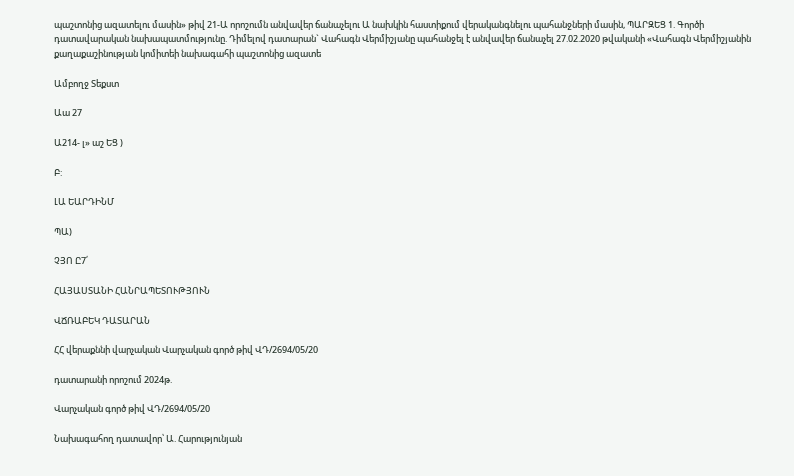պաշտոնից ազատելու մասին» թիվ 21-Ա որոշումն անվավեր ճանաչելու Ա նախկին հաստիքում վերականգնելու պահանջների մասին, ՊԱՐԶԵՑ 1. Գործի դատավարական նախապատմությունը. Դիմելով դատարան` Վահագն Վերմիշյանը պահանջել է անվավեր ճանաչել 27.02.2020 թվականի «Վահագն Վերմիշյանին քաղաքաշինության կոմիտեի նախագահի պաշտոնից ազատե

Ամբողջ Տեքստ

Աա 27

Ա214- լ» աշ ԵՑ )

Բ:

ԼԱ ԵԱՐԴԻՆՄ

ՊԱ)

ՉՅՈ Ը7՛

ՀԱՅԱՍՏԱՆԻ ՀԱՆՐԱՊԵՏՈՒԹՅՈՒՆ

ՎՃՌԱԲԵԿ ԴԱՏԱՐԱՆ

ՀՀ վերաքննի վարչական Վարչական գործ թիվ ՎԴ/2694/05/20

դատարանի որոշում 2024թ.

Վարչական գործ թիվ ՎԴ/2694/05/20

Նախագահող դատավոր՝ Ա. Հարությունյան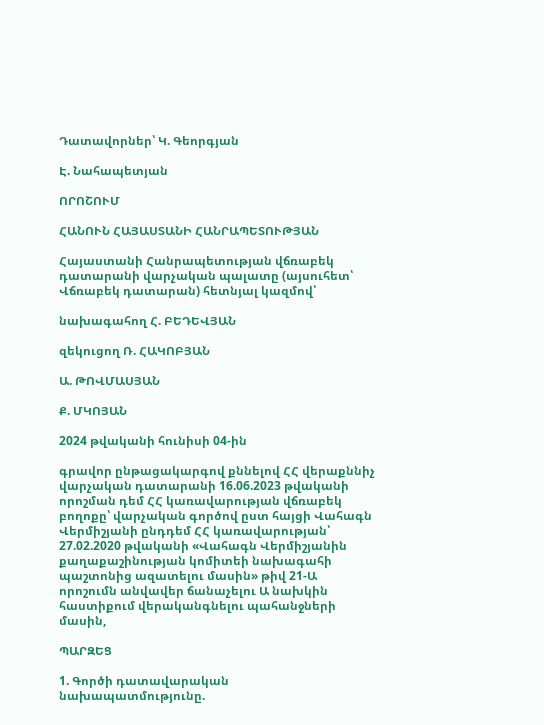Դատավորներ՝ Կ. Գեորգյան

Է. Նահապետյան

ՈՐՈՇՈՒՄ

ՀԱՆՈՒՆ ՀԱՅԱՍՏԱՆԻ ՀԱՆՐԱՊԵՏՈՒԹՅԱՆ

Հայաստանի Հանրապետության վճռաբեկ դատարանի վարչական պալատը (այսուհետ՝ Վճռաբեկ դատարան) հետնյալ կազմով՝

նախագահող Հ. ԲԵԴԵՎՅԱՆ

զեկուցող Ռ. ՀԱԿՈԲՅԱՆ

Ա. ԹՈՎՄԱՍՅԱՆ

Ք. ՄԿՈՅԱՆ

2024 թվականի հունիսի 04-ին

գրավոր ընթացակարգով քննելով ՀՀ վերաքննիչ վարչական դատարանի 16.06.2023 թվականի որոշման դեմ ՀՀ կառավարության վճռաբեկ բողոքը՝ վարչական գործով ըստ հայցի Վահագն Վերմիշյանի ընդդեմ ՀՀ կառավարության՝ 27.02.2020 թվականի «Վահագն Վերմիշյանին քաղաքաշինության կոմիտեի նախագահի պաշտոնից ազատելու մասին» թիվ 21-Ա որոշումն անվավեր ճանաչելու Ա նախկին հաստիքում վերականգնելու պահանջների մասին,

ՊԱՐԶԵՑ

1. Գործի դատավարական նախապատմությունը.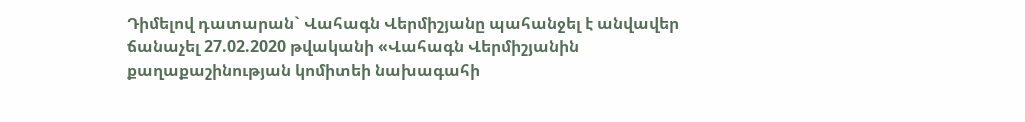Դիմելով դատարան` Վահագն Վերմիշյանը պահանջել է անվավեր ճանաչել 27.02.2020 թվականի «Վահագն Վերմիշյանին քաղաքաշինության կոմիտեի նախագահի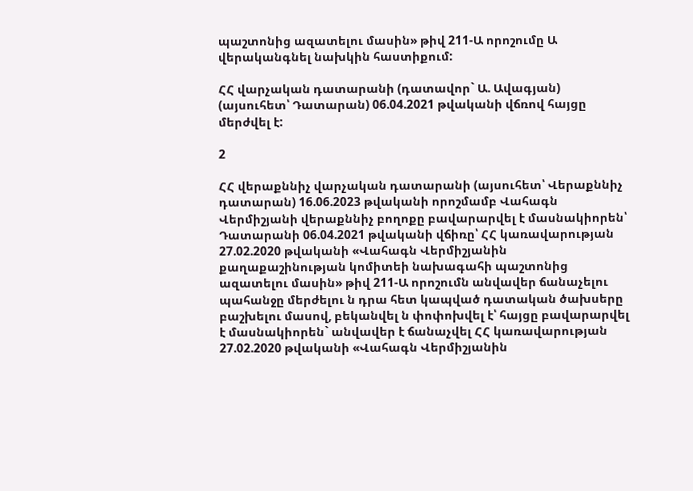պաշտոնից ազատելու մասին» թիվ 211-Ա որոշումը Ա վերականգնել նախկին հաստիքում:

ՀՀ վարչական դատարանի (դատավոր` Ա. Ավագյան) (այսուհետ՝ Դատարան) 06.04.2021 թվականի վճռով հայցը մերժվել է:

2

ՀՀ վերաքննիչ վարչական դատարանի (այսուհետ՝ Վերաքննիչ դատարան) 16.06.2023 թվականի որոշմամբ Վահագն Վերմիշյանի վերաքննիչ բողոքը բավարարվել է մասնակիորեն՝ Դատարանի 06.04.2021 թվականի վճիռը՝ ՀՀ կառավարության 27.02.2020 թվականի «Վահագն Վերմիշյանին քաղաքաշինության կոմիտեի նախագահի պաշտոնից ազատելու մասին» թիվ 211-Ա որոշումն անվավեր ճանաչելու պահանջը մերժելու ն դրա հետ կապված դատական ծախսերը բաշխելու մասով, բեկանվել ն փոփոխվել է՝ հայցը բավարարվել է մասնակիորեն` անվավեր է ճանաչվել ՀՀ կառավարության 27.02.2020 թվականի «Վահագն Վերմիշյանին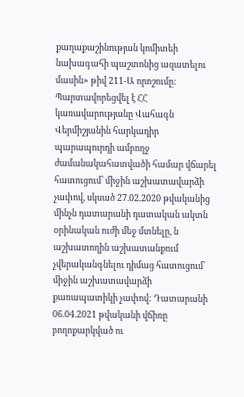քաղաքաշինության կոմիտեի նախագահի պաշտոնից ազատելու մասին» թիվ 211-Ա որոշումը: Պարտավորեցվել է ՀՀ կառավարությանը Վահագն Վերմիշյանին հարկադիր պարապուրդի ամբողջ ժամանակահատվածի համար վճարել հատուցում՝ միջին աշխատավարձի չափով, սկսած 27.02.2020 թվականից մինչն դատարանի դատական ակտն օրինական ուժի մեջ մտնելը, ն աշխատողին աշխատանքում չվերականգնելու դիմաց հատուցում՝ միջին աշխատավարձի քառապատիկի չափով: Դատարանի 06.04.2021 թվականի վճիռը բողոքարկված ու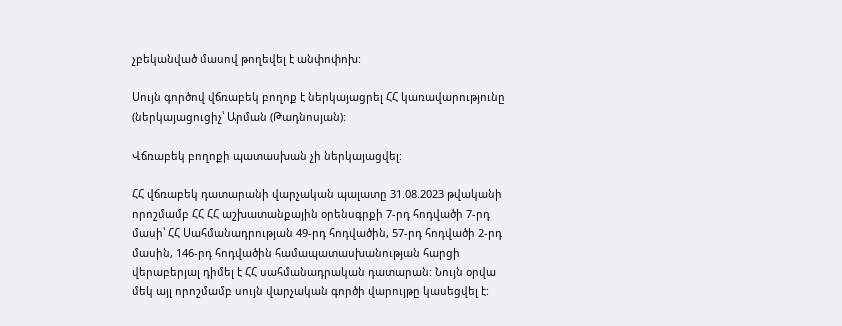չբեկանված մասով թողեվել է անփոփոխ:

Սույն գործով վճռաբեկ բողոք է ներկայացրել ՀՀ կառավարությունը (ներկայացուցիչ՝ Արման (Թադնոսյան):

Վճռաբեկ բողոքի պատասխան չի ներկայացվել:

ՀՀ վճռաբեկ դատարանի վարչական պալատը 31.08.2023 թվականի որոշմամբ ՀՀ ՀՀ աշխատանքային օրենսգրքի 7-րդ հոդվածի 7-րդ մասի՝ ՀՀ Սահմանադրության 49-րդ հոդվածին, 57-րդ հոդվածի 2-րդ մասին, 146-րդ հոդվածին համապատասխանության հարցի վերաբերյալ դիմել է ՀՀ սահմանադրական դատարան: Նույն օրվա մեկ այլ որոշմամբ սույն վարչական գործի վարույթը կասեցվել է: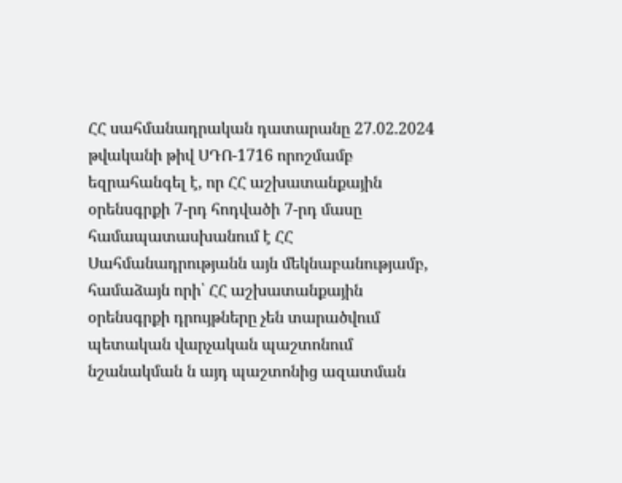ՀՀ սահմանադրական դատարանը 27.02.2024 թվականի թիվ ՍԴՈ-1716 որոշմամբ եզրահանգել է, որ ՀՀ աշխատանքային օրենսգրքի 7-րդ հոդվածի 7-րդ մասը համապատասխանում է ՀՀ Սահմանադրությանն այն մեկնաբանությամբ, համաձայն որի՝ ՀՀ աշխատանքային օրենսգրքի դրույթները չեն տարածվում պետական վարչական պաշտոնում նշանակման ն այդ պաշտոնից ազատման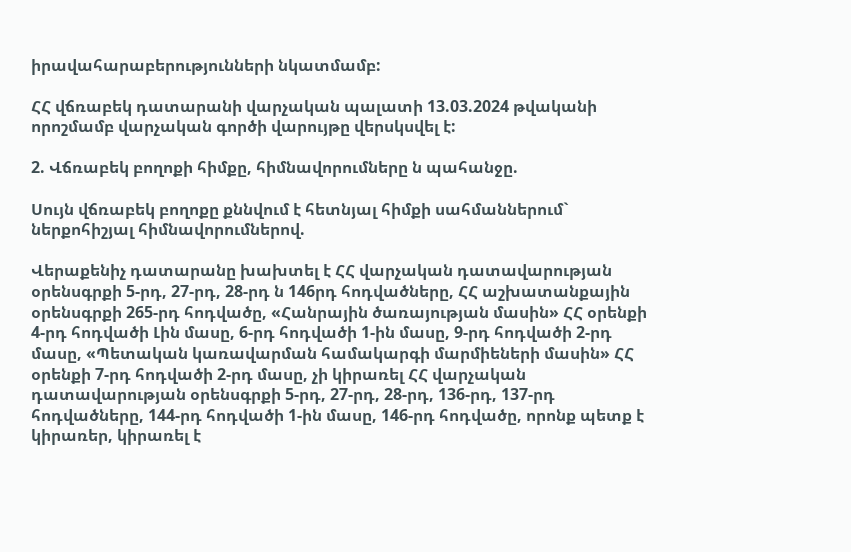իրավահարաբերությունների նկատմամբ:

ՀՀ վճռաբեկ դատարանի վարչական պալատի 13.03.2024 թվականի որոշմամբ վարչական գործի վարույթը վերսկսվել է:

2. Վճռաբեկ բողոքի հիմքը, հիմնավորումները ն պահանջը.

Սույն վճռաբեկ բողոքը քննվում է հետնյալ հիմքի սահմաններում` ներքոհիշյալ հիմնավորումներով.

Վերաքենիչ դատարանը խախտել է ՀՀ վարչական դատավարության օրենսգրքի 5-րդ, 27-րդ, 28-րդ ն 146րդ հոդվածները, ՀՀ աշխատանքային օրենսգրքի 265-րդ հոդվածը, «Հանրային ծառայության մասին» ՀՀ օրենքի 4-րդ հոդվածի Լին մասը, 6-րդ հոդվածի 1-ին մասը, 9-րդ հոդվածի 2-րդ մասը, «Պետական կառավարման համակարգի մարմիեների մասին» ՀՀ օրենքի 7-րդ հոդվածի 2-րդ մասը, չի կիրառել ՀՀ վարչական դատավարության օրենսգրքի 5-րդ, 27-րդ, 28-րդ, 136-րդ, 137-րդ հոդվածները, 144-րդ հոդվածի 1-ին մասը, 146-րդ հոդվածը, որոնք պետք է կիրառեր, կիրառել է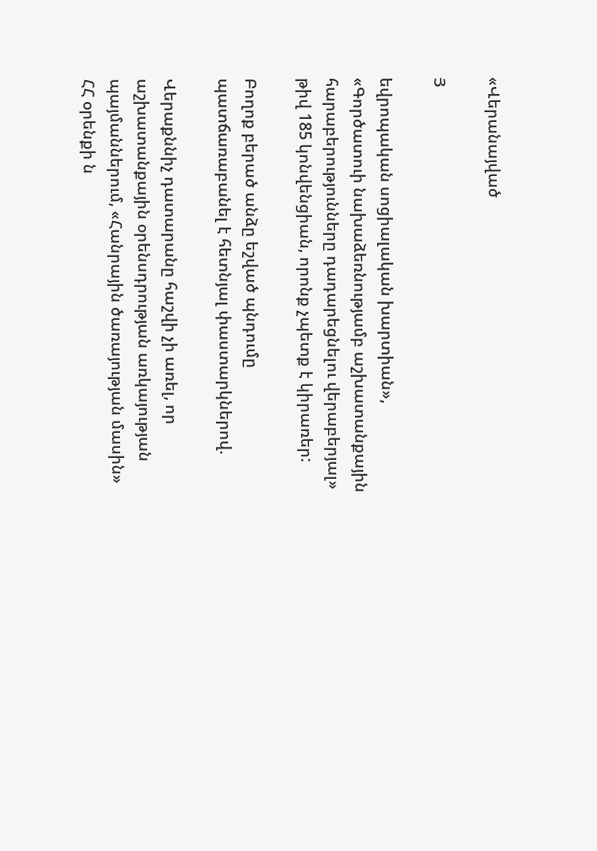«Վերանայված

Յ

եվրոպական սոցիալական խարտիան», «Գործատուի նախաձեռնությամբ աշխատանքային հարաբերությունները դադարեցնելու վերաբերյալ» թիվ 185 կոնվենցիան, որոնք չպետք է կիրառեր:

Բողոք բերած անձը եշված պնդումը պատճառաբանել է հետնյալ փաստարկներով.

Վերաքննիչ դատարանը հաշվի չի առել, որ աշխատանքային օրենսդրության առկայության պայմաններում, «Հանրային ծառայության մասին» ՀՀ օրենքի ն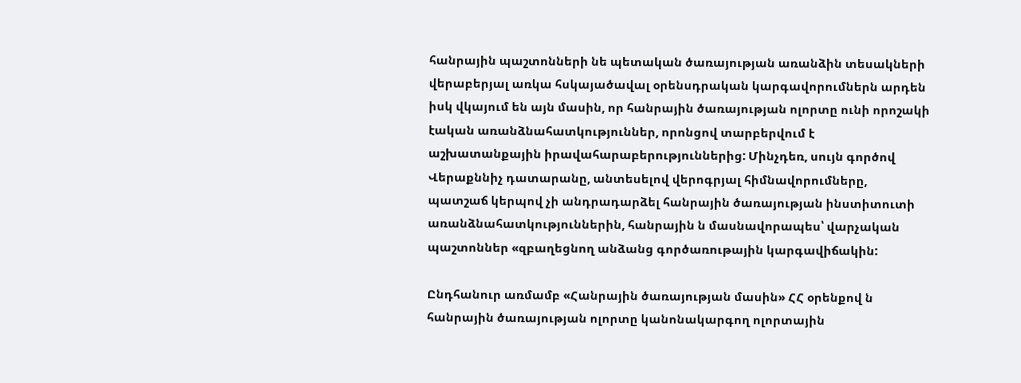հանրային պաշտոնների նե պետական ծառայության առանձին տեսակների վերաբերյալ առկա հսկայածավալ օրենսդրական կարգավորումներն արդեն իսկ վկայում են այն մասին, որ հանրային ծառայության ոլորտը ունի որոշակի էական առանձնահատկություններ, որոնցով տարբերվում է աշխատանքային իրավահարաբերություններից: Մինչդեռ, սույն գործով Վերաքննիչ դատարանը, անտեսելով վերոգրյալ հիմնավորումները, պատշաճ կերպով չի անդրադարձել հանրային ծառայության ինստիտուտի առանձնահատկություններին, հանրային ն մասնավորապես՝ վարչական պաշտոններ «զբաղեցնող անձանց գործառութային կարգավիճակին:

Ընդհանուր առմամբ «Հանրային ծառայության մասին» ՀՀ օրենքով ն հանրային ծառայության ոլորտը կանոնակարգող ոլորտային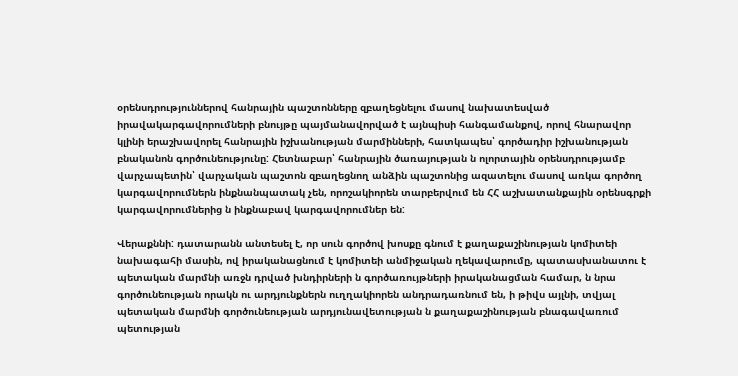օրենսդրություններով հանրային պաշտոնները զբաղեցնելու մասով նախատեսված իրավակարգավորումների բնույթը պայմանավորված է այնպիսի հանգամանքով, որով հնարավոր կլինի երաշխավորել հանրային իշխանության մարմինների, հատկապես՝ գործադիր իշխանության բնականոն գործունեությունը: Հետնաբար՝ հանրային ծառայության ն ոլորտային օրենսդրությամբ վարչապետին՝ վարչական պաշտոն զբաղեցնող անձին պաշտոնից ազատելու մասով առկա գործող կարգավորումներն ինքնանպատակ չեն, որոշակիորեն տարբերվում են ՀՀ աշխատանքային օրենսգրքի կարգավորումներից ն ինքնաբավ կարգավորումներ են:

Վերաքննի: դատարանն անտեսել է, որ սուն գործով խոսքը գնում է քաղաքաշինության կոմիտեի նախագահի մասին, ով իրականացնում է կոմիտեի անմիջական ղեկավարումը, պատասխանատու է պետական մարմնի առջն դրված խնդիրների ն գործառույթների իրականացման համար, ն նրա գործունեության որակն ու արդյունքներն ուղղակիորեն անդրադառնում են, ի թիվս այլնի, տվյալ պետական մարմնի գործունեության արդյունավետության ն քաղաքաշինության բնագավառում պետության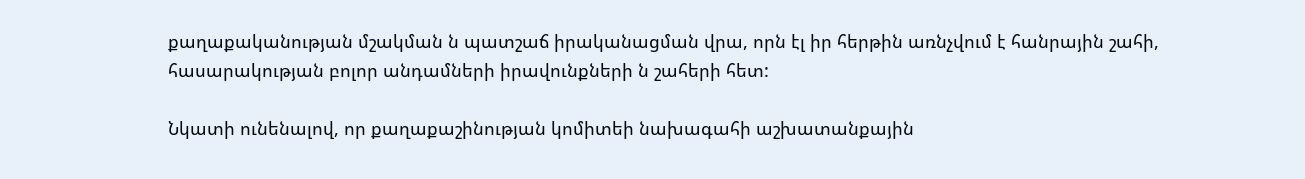քաղաքականության մշակման ն պատշաճ իրականացման վրա, որն էլ իր հերթին առնչվում է հանրային շահի, հասարակության բոլոր անդամների իրավունքների ն շահերի հետ:

Նկատի ունենալով, որ քաղաքաշինության կոմիտեի նախագահի աշխատանքային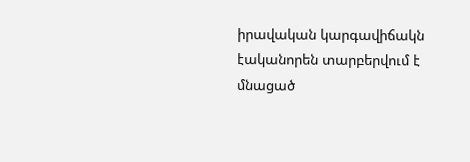իրավական կարգավիճակն էականորեն տարբերվում է մնացած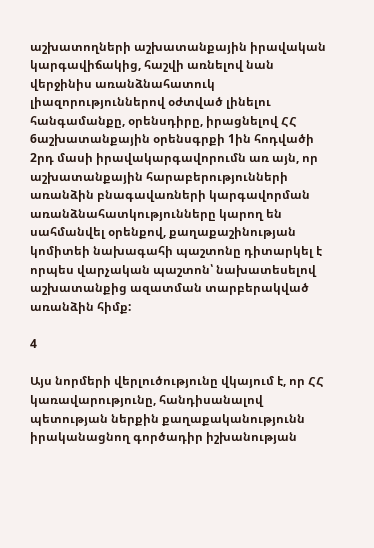աշխատողների աշխատանքային իրավական կարգավիճակից, հաշվի առնելով նան վերջինիս առանձնահատուկ լիազորություններով օժտված լինելու հանգամանքը, օրենսդիրը, իրացնելով ՀՀ 6աշխատանքային օրենսգրքի 1ին հոդվածի 2րդ մասի իրավակարգավորումն առ այն, որ աշխատանքային հարաբերությունների առանձին բնագավառների կարգավորման առանձնահատկությունները կարող են սահմանվել օրենքով, քաղաքաշինության կոմիտեի նախագահի պաշտոնը դիտարկել է որպես վարչական պաշտոն՝ նախատեսելով աշխատանքից ազատման տարբերակված առանձին հիմք:

4

Այս նորմերի վերլուծությունը վկայում է, որ ՀՀ կառավարությունը, հանդիսանալով պետության ներքին քաղաքականությունն իրականացնող գործադիր իշխանության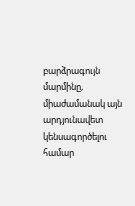բարձրագույն մարմինը, միաժամանակ այն արդյունավետ կենսագործելու համար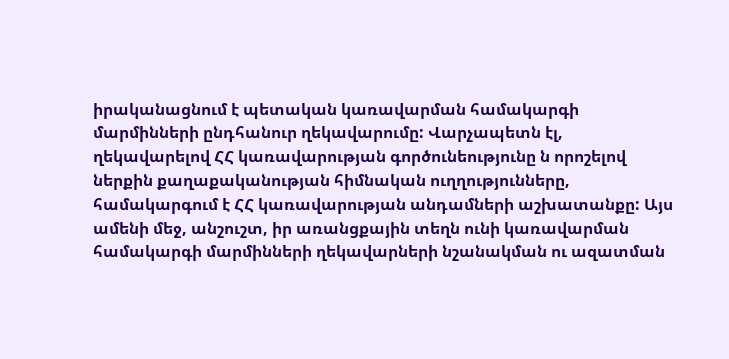իրականացնում է պետական կառավարման համակարգի մարմինների ընդհանուր ղեկավարումը: Վարչապետն էլ, ղեկավարելով ՀՀ կառավարության գործունեությունը ն որոշելով ներքին քաղաքականության հիմնական ուղղությունները, համակարգում է ՀՀ կառավարության անդամների աշխատանքը: Այս ամենի մեջ, անշուշտ, իր առանցքային տեղն ունի կառավարման համակարգի մարմինների ղեկավարների նշանակման ու ազատման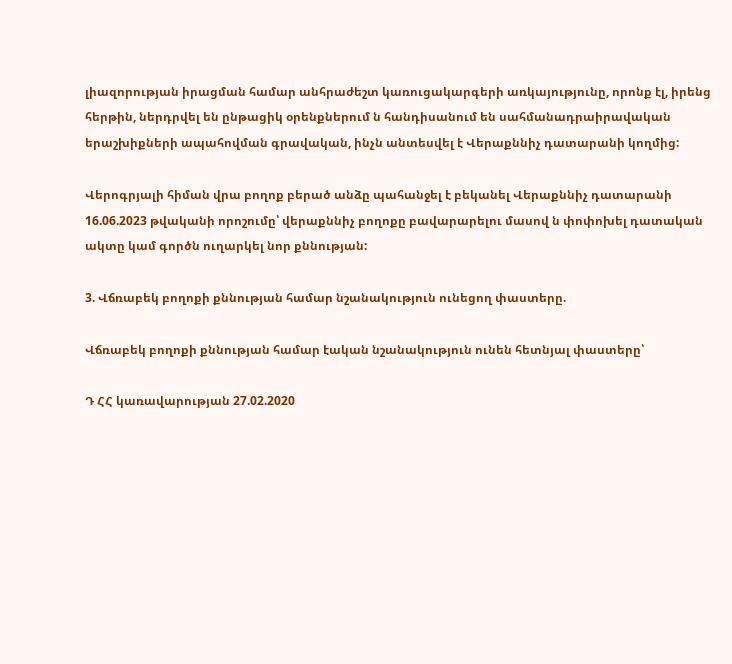լիազորության իրացման համար անհրաժեշտ կառուցակարգերի առկայությունը, որոնք էլ, իրենց հերթին, ներդրվել են ընթացիկ օրենքներում ն հանդիսանում են սահմանադրաիրավական երաշխիքների ապահովման գրավական, ինչն անտեսվել է Վերաքննիչ դատարանի կողմից:

Վերոգրյալի հիման վրա բողոք բերած անձը պահանջել է բեկանել Վերաքննիչ դատարանի 16.06.2023 թվականի որոշումը՝ վերաքննիչ բողոքը բավարարելու մասով ն փոփոխել դատական ակտը կամ գործն ուղարկել նոր քննության:

3. Վճռաբեկ բողոքի քննության համար նշանակություն ունեցող փաստերը.

Վճռաբեկ բողոքի քննության համար էական նշանակություն ունեն հետնյալ փաստերը՝

Դ ՀՀ կառավարության 27.02.2020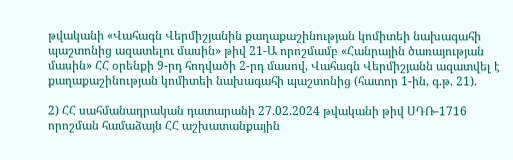թվականի «Վահագն Վերմիշյանին քաղաքաշինության կոմիտեի նախագահի պաշտոնից ազատելու մասին» թիվ 21-Ա որոշմամբ «Հանրային ծառայության մասին» ՀՀ օրենքի 9-րդ հոդվածի 2-րդ մասով, Վահագն Վերմիշյանն ազատվել է քաղաքաշինության կոմիտեի նախագահի պաշտոնից (հատոր 1-ին, գ.թ. 21).

2) ՀՀ սահմանադրական դատարանի 27.02.2024 թվականի թիվ ՍԴՌ-1716 որոշման համաձայն ՀՀ աշխատանքային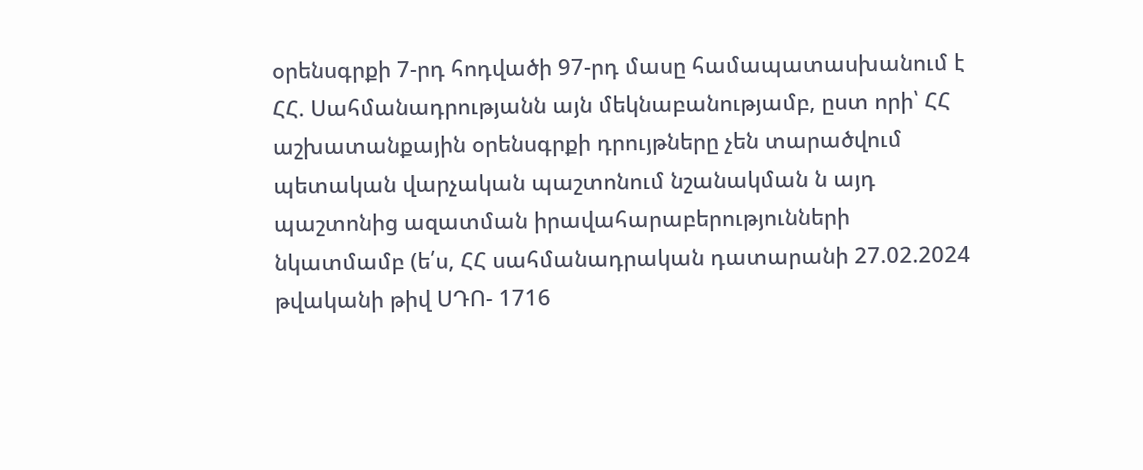օրենսգրքի 7-րդ հոդվածի 97-րդ մասը համապատասխանում է ՀՀ. Սահմանադրությանն այն մեկնաբանությամբ, ըստ որի՝ ՀՀ աշխատանքային օրենսգրքի դրույթները չեն տարածվում պետական վարչական պաշտոնում նշանակման ն այդ պաշտոնից ազատման իրավահարաբերությունների նկատմամբ (ե՛ս, ՀՀ սահմանադրական դատարանի 27.02.2024 թվականի թիվ ՍԴՈ- 1716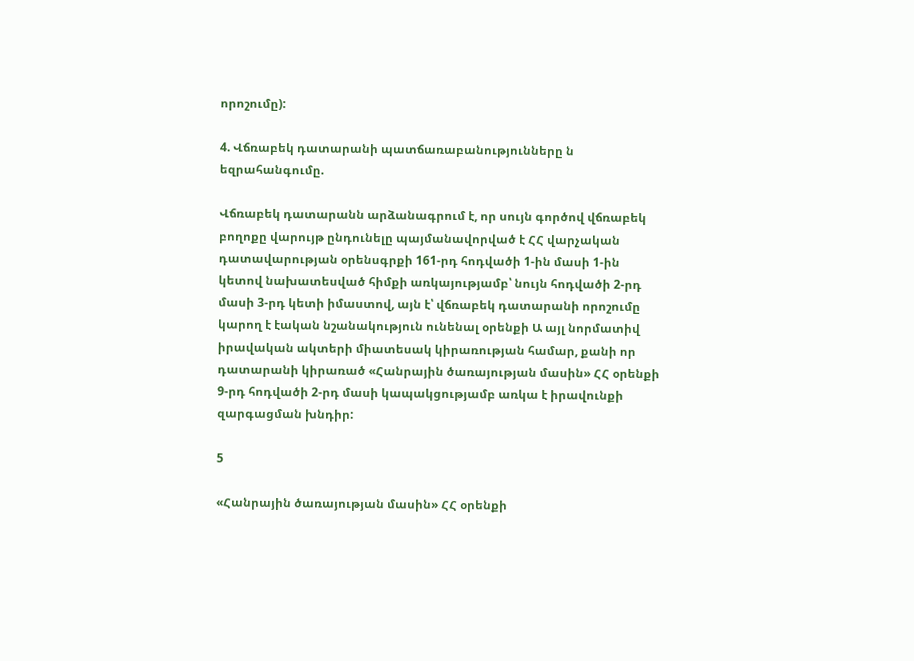որոշումը):

4. Վճռաբեկ դատարանի պատճառաբանությունները ն եզրահանգումը.

Վճռաբեկ դատարանն արձանագրում է, որ սույն գործով վճռաբեկ բողոքը վարույթ ընդունելը պայմանավորված է ՀՀ վարչական դատավարության օրենսգրքի 161-րդ հոդվածի 1-ին մասի 1-ին կետով նախատեսված հիմքի առկայությամբ՝ նույն հոդվածի 2-րդ մասի 3-րդ կետի իմաստով, այն է՝ վճռաբեկ դատարանի որոշումը կարող է էական նշանակություն ունենալ օրենքի Ա այլ նորմատիվ իրավական ակտերի միատեսակ կիրառության համար, քանի որ դատարանի կիրառած «Հանրային ծառայության մասին» ՀՀ օրենքի 9-րդ հոդվածի 2-րդ մասի կապակցությամբ առկա է իրավունքի զարգացման խնդիր:

5

«Հանրային ծառայության մասին» ՀՀ օրենքի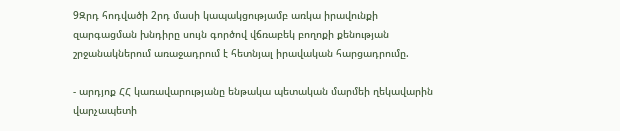9Զրդ հոդվածի 2րդ մասի կապակցությամբ առկա իրավունքի զարգացման խնդիրը սույն գործով վճռաբեկ բողոքի քենության շրջանակներում առաջադրում է հետնյալ իրավական հարցադրումը.

- արդյոք ՀՀ կառավարությանը ենթակա պետական մարմեի ղեկավարին վարչապետի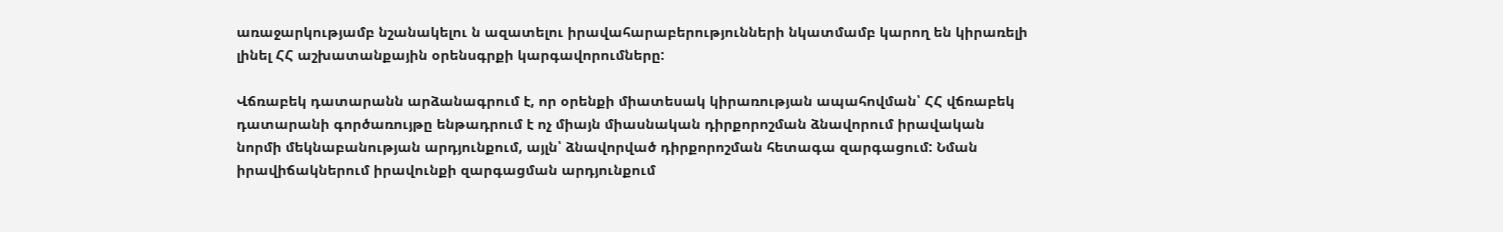առաջարկությամբ նշանակելու ն ազատելու իրավահարաբերությունների նկատմամբ կարող են կիրառելի լինել ՀՀ աշխատանքային օրենսգրքի կարգավորումները:

Վճռաբեկ դատարանն արձանագրում է, որ օրենքի միատեսակ կիրառության ապահովման՝ ՀՀ վճռաբեկ դատարանի գործառույթը ենթադրում է ոչ միայն միասնական դիրքորոշման ձնավորում իրավական նորմի մեկնաբանության արդյունքում, այլն՝ ձնավորված դիրքորոշման հետագա զարգացում: Նման իրավիճակներում իրավունքի զարգացման արդյունքում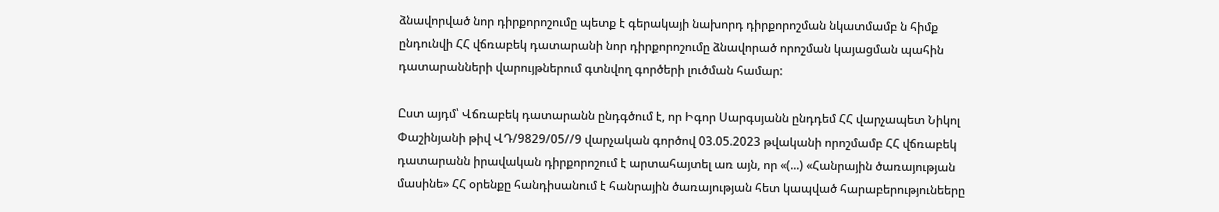ձնավորված նոր դիրքորոշումը պետք է գերակայի նախորդ դիրքորոշման նկատմամբ ն հիմք ընդունվի ՀՀ վճռաբեկ դատարանի նոր դիրքորոշումը ձնավորած որոշման կայացման պահին դատարանների վարույթներում գտնվող գործերի լուծման համար:

Ըստ այդմ՝ Վճռաբեկ դատարանն ընդգծում է, որ Իգոր Սարգսյանն ընդդեմ ՀՀ վարչապետ Նիկոլ Փաշինյանի թիվ ՎԴ/9829/05//9 վարչական գործով 03.05.2023 թվականի որոշմամբ ՀՀ վճռաբեկ դատարանն իրավական դիրքորոշում է արտահայտել առ այն, որ «(...) «Հանրային ծառայության մասինե» ՀՀ օրենքը հանդիսանում է հանրային ծառայության հետ կապված հարաբերությունեերը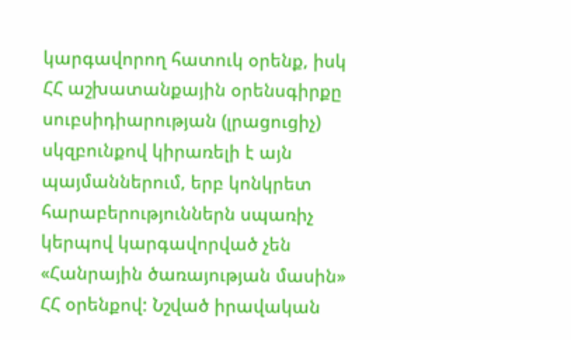կարգավորող հատուկ օրենք, իսկ ՀՀ աշխատանքային օրենսգիրքը սուբսիդիարության (լրացուցիչ) սկզբունքով կիրառելի է այն պայմաններում, երբ կոնկրետ հարաբերություններն սպառիչ կերպով կարգավորված չեն «Հանրային ծառայության մասին» ՀՀ օրենքով: Նշված իրավական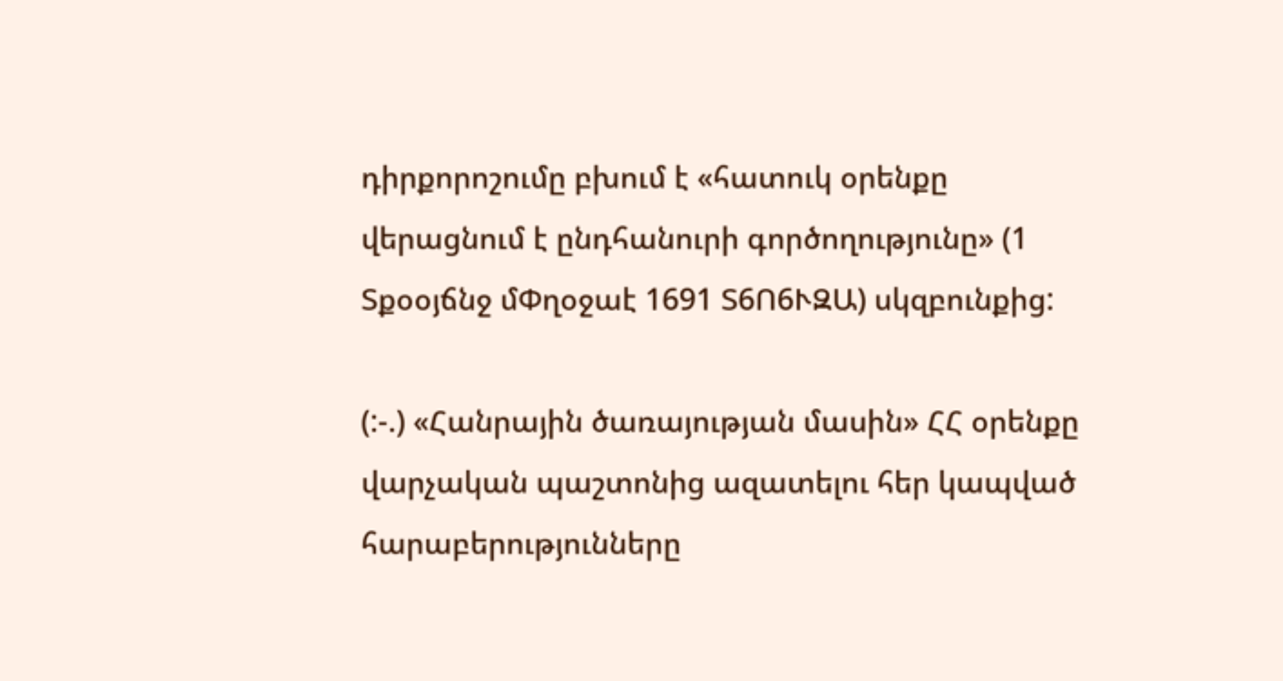դիրքորոշումը բխում է «հատուկ օրենքը վերացնում է ընդհանուրի գործողությունը» (1 Տքօօյճնջ մՓղօջաէ 1691 Տ6Ո6ՒԶԱ) սկզբունքից:

(:-.) «Հանրային ծառայության մասին» ՀՀ օրենքը վարչական պաշտոնից ազատելու հեր կապված հարաբերությունները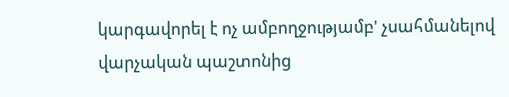կարգավորել է ոչ ամբողջությամբ' չսահմանելով վարչական պաշտոնից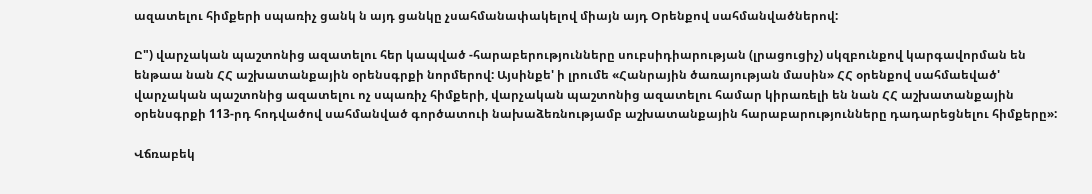ազատելու հիմքերի սպառիչ ցանկ ն այդ ցանկը չսահմանափակելով միայն այդ Օրենքով սահմանվածներով:

Ը") վարչական պաշտոնից ազատելու հեր կապված -հարաբերությունները սուբսիդիարության (լրացուցիչ) սկզբունքով կարգավորման են ենթաա նան ՀՀ աշխատանքային օրենսգրքի նորմերով: Այսինքե' ի լրումե «Հանրային ծառայության մասին» ՀՀ օրենքով սահմաեված' վարչական պաշտոնից ազատելու ոչ սպառիչ հիմքերի, վարչական պաշտոնից ազատելու համար կիրառելի են նան ՀՀ աշխատանքային օրենսգրքի 113-րդ հոդվածով սահմանված գործատուի նախաձեռնությամբ աշխատանքային հարաբարությունները դադարեցնելու հիմքերը»:

Վճռաբեկ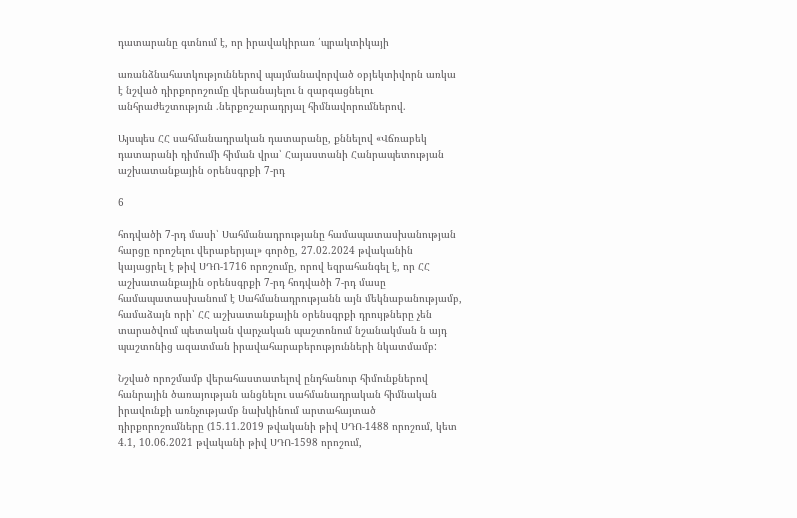դատարանը գտնում է, որ իրավակիրառ ՛պրակտիկայի

առանձնահատկություններով պայմանավորված օբյեկտիվորն առկա է նշված դիրքորոշումը վերանայելու ն զարգացնելու անհրաժեշտություն .ներքոշարադրյալ հիմնավորումներով.

Այսպես ՀՀ սահմանադրական դատարանը, քննելով «Վճռաբեկ դատարանի դիմումի հիման վրա՝ Հայաստանի Հանրապետության աշխատանքային օրենսգրքի 7-րդ

6

հոդվածի 7-րդ մասի՝ Սահմանադրությանը համապատասխանության հարցը որոշելու վերաբերյալ» գործը, 27.02.2024 թվականին կայացրել է թիվ ՍԴՈ-1716 որոշումը, որով եզրահանգել է, որ ՀՀ աշխատանքային օրենսգրքի 7-րդ հոդվածի 7-րդ մասը համապատասխանում է Սահմանադրությանն այն մեկնաբանությամբ, համաձայն որի՝ ՀՀ աշխատանքային օրենսգրքի դրույթները չեն տարածվում պետական վարչական պաշտոնում նշանակման ն այդ պաշտոնից ազատման իրավահարաբերությունների նկատմամբ:

Նշված որոշմամբ վերահաստատելով ընդհանուր հիմունքներով հանրային ծառայության անցնելու սահմանադրական հիմնական իրավունքի առնչությամբ նախկինում արտահայտած դիրքորոշումները (15.11.2019 թվականի թիվ ՍԴՈ-1488 որոշում, կետ 4.1, 10.06.2021 թվականի թիվ ՍԴՈ-1598 որոշում,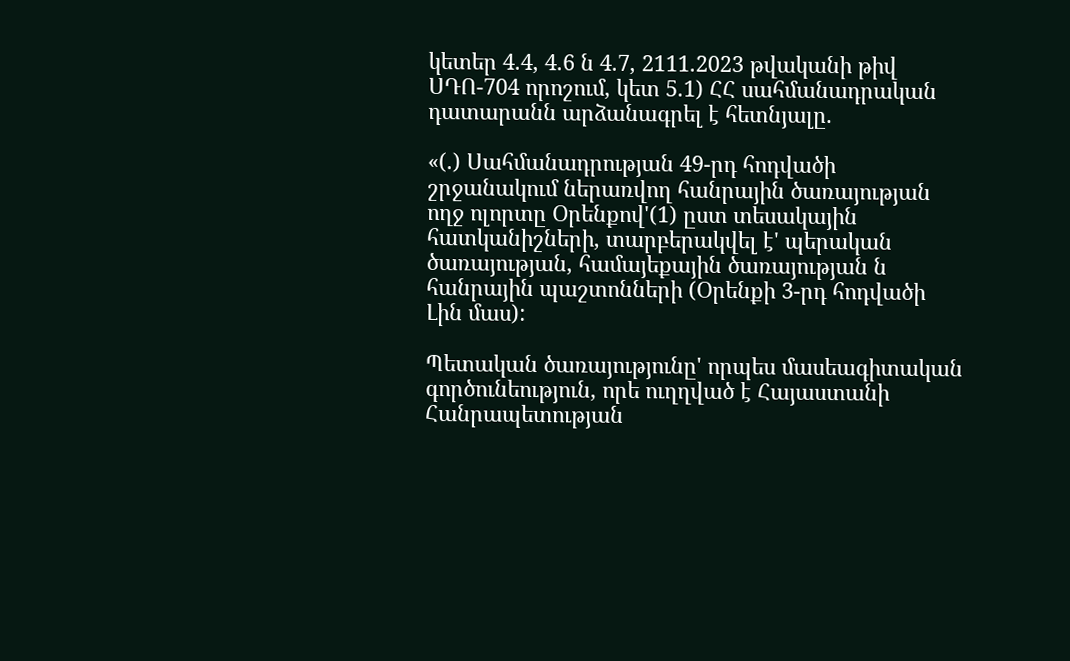կետեր 4.4, 4.6 ն 4.7, 2111.2023 թվականի թիվ ՍԴՈ-704 որոշում, կետ 5.1) ՀՀ սահմանադրական դատարանն արձանագրել է հետնյալը.

«(.) Սահմանադրության 49-րդ հոդվածի շրջանակում ներառվող հանրային ծառայության ողջ ոլորտը Օրենքով'(1) ըստ տեսակային հատկանիշների, տարբերակվել է' պերական ծառայության, համայեքային ծառայության ն հանրային պաշտոնների (Օրենքի 3-րդ հոդվածի Լին մաս):

Պետական ծառայությունը' որպես մասեագիտական գործունեություն, որե ուղղված է Հայաստանի Հանրապետության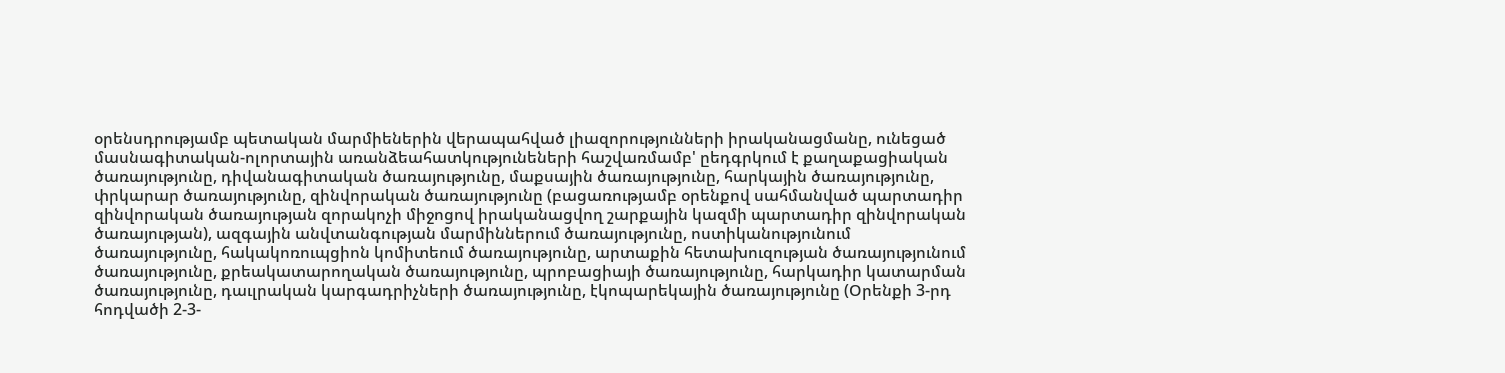օրենսդրությամբ պետական մարմիեներին վերապահված լիազորությունների իրականացմանը, ունեցած մասնագիտական-ոլորտային առանձեահատկությունեների հաշվառմամբ' ըեդգրկում է քաղաքացիական ծառայությունը, դիվանագիտական ծառայությունը, մաքսային ծառայությունը, հարկային ծառայությունը, փրկարար ծառայությունը, զինվորական ծառայությունը (բացառությամբ օրենքով սահմանված պարտադիր զինվորական ծառայության զորակոչի միջոցով իրականացվող շարքային կազմի պարտադիր զինվորական ծառայության), ազգային անվտանգության մարմիններում ծառայությունը, ոստիկանությունում ծառայությունը, հակակոռուպցիոն կոմիտեում ծառայությունը, արտաքին հետախուզության ծառայությունում ծառայությունը, քրեակատարողական ծառայությունը, պրոբացիայի ծառայությունը, հարկադիր կատարման ծառայությունը, դաւլրական կարգադրիչների ծառայությունը, էկոպարեկային ծառայությունը (Օրենքի 3-րդ հոդվածի 2-3-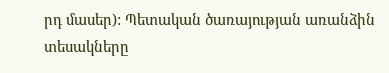րդ մասեր): Պետական ծառայության առանձին տեսակները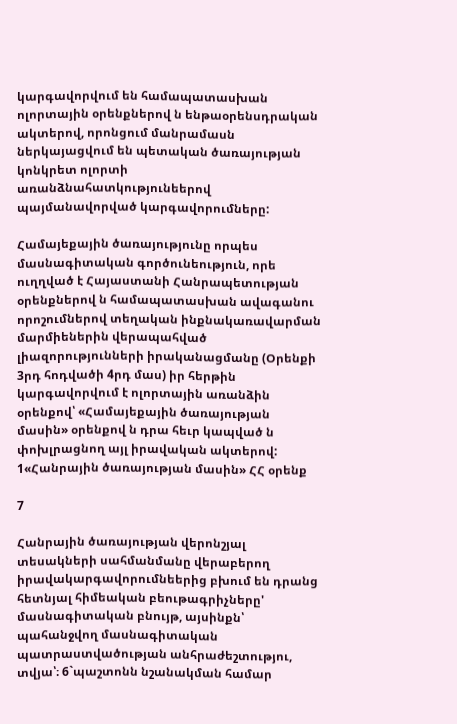կարգավորվում են համապատասխան ոլորտային օրենքներով ն ենթաօրենսդրական ակտերով, որոնցում մանրամասն ներկայացվում են պետական ծառայության կոնկրետ ոլորտի առանձնահատկությունեերով պայմանավորված կարգավորումները:

Համայեքային ծառայությունը որպես մասնագիտական գործունեություն, որե ուղղված է Հայաստանի Հանրապետության օրենքներով ն համապատասխան ավագանու որոշումներով տեղական ինքնակառավարման մարմիեներին վերապահված լիազորությունների իրականացմանը (Օրենքի 3րդ հոդվածի 4րդ մաս) իր հերթին կարգավորվում է ոլորտային առանձին օրենքով՝ «Համայեքային ծառայության մասին» օրենքով ն դրա հեւր կապված ն փոխլրացնող այլ իրավական ակտերով: 1«Հանրային ծառայության մասին» ՀՀ օրենք

7

Հանրային ծառայության վերոնշյալ տեսակների սահմանմանը վերաբերող իրավակարգավորումնեերից բխում են դրանց հետնյալ հիմեական բեութագրիչները' մասնագիտական բնույթ, այսինքն՝ պահանջվող մասնագիտական պատրաստվածության անհրաժեշտությու, տվյա՝։ 6`պաշտոնն նշանակման համար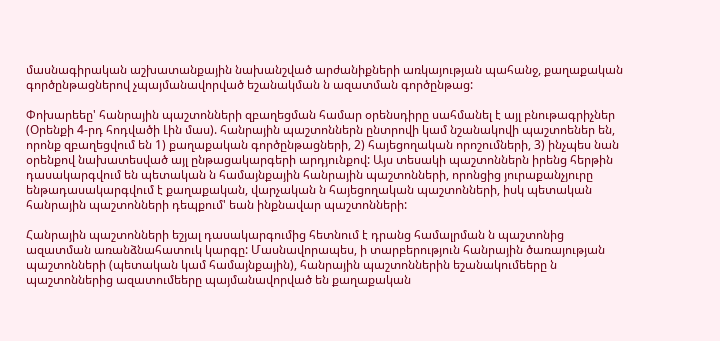մասնագիրական աշխատանքային նախանշված արժանիքների առկայության պահանջ, քաղաքական գործընթացներով չպայմանավորված եշանակման ն ազատման գործընթաց:

Փոխարեեը' հանրային պաշտոնների զբաղեցման համար օրենսդիրը սահմանել է այլ բնութագրիչներ (Օրենքի 4-րդ հոդվածի Լին մաս). հանրային պաշտոններն ընտրովի կամ նշանակովի պաշտոեներ են, որոնք զբաղեցվում են 1) քաղաքական գործընթացների, 2) հայեցողական որոշումների, 3) ինչպես նան օրենքով նախատեսված այլ ընթացակարգերի արդյունքով: Այս տեսակի պաշտոններն իրենց հերթին դասակարգվում են պետական ն համայնքային հանրային պաշտոնների, որոնցից յուրաքանչյուրը ենթադասակարգվում է քաղաքական, վարչական ն հայեցողական պաշտոնների, իսկ պետական հանրային պաշտոնների դեպքում' եան ինքնավար պաշտոնների:

Հանրային պաշտոնների եշյալ դասակարգումից հետնում է դրանց համալրման ն պաշտոնից ազատման առանձնահատուկ կարգը: Մասնավորապես, ի տարբերություն հանրային ծառայության պաշտոնների (պետական կամ համայնքային), հանրային պաշտոններին եշանակումեերը ն պաշտոններից ազատումեերը պայմանավորված են քաղաքական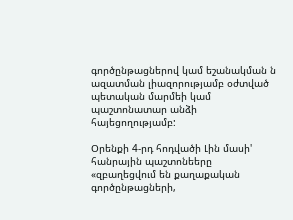գործընթացներով կամ եշանակման ն ազատման լիազորությամբ օժտված պետական մարմեի կամ պաշտոնատար անձի հայեցողությամբ:

Օրենքի 4-րդ հոդվածի Լին մասի' հանրային պաշտոնեերը «զբաղեցվում են քաղաքական գործընթացների,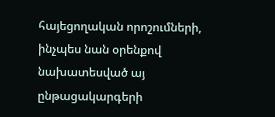հայեցողական որոշումների, ինչպես նան օրենքով նախատեսված այ ընթացակարգերի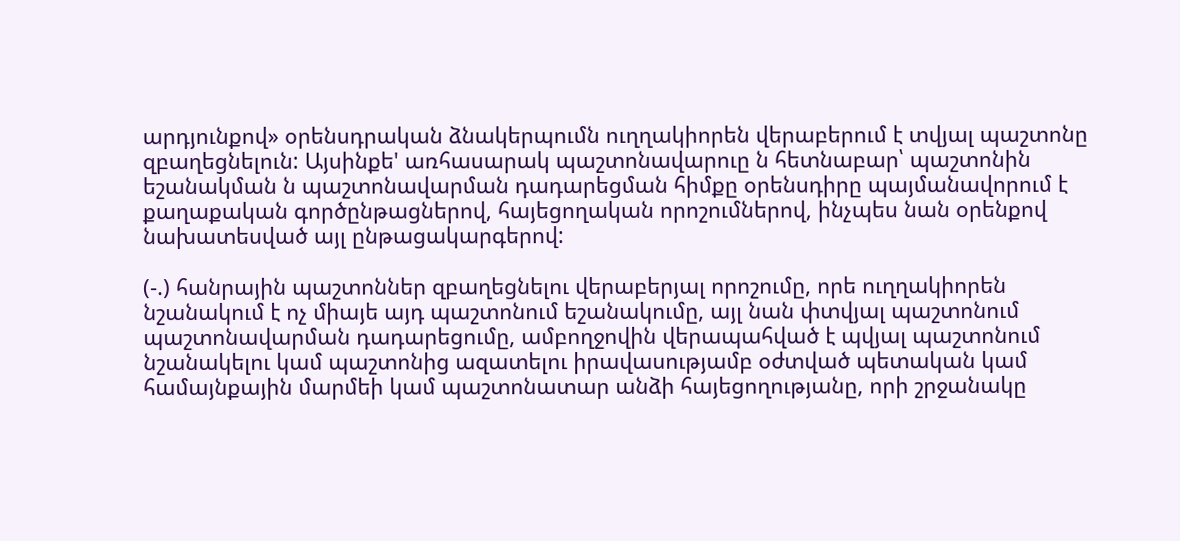արդյունքով» օրենսդրական ձնակերպումն ուղղակիորեն վերաբերում է տվյալ պաշտոնը զբաղեցնելուն: Այսինքե' առհասարակ պաշտոնավարուը ն հետնաբար՝ պաշտոնին եշանակման ն պաշտոնավարման դադարեցման հիմքը օրենսդիրը պայմանավորում է քաղաքական գործընթացներով, հայեցողական որոշումներով, ինչպես նան օրենքով նախատեսված այլ ընթացակարգերով:

(-.) հանրային պաշտոններ զբաղեցնելու վերաբերյալ որոշումը, որե ուղղակիորեն նշանակում է ոչ միայե այդ պաշտոնում եշանակումը, այլ նան փտվյալ պաշտոնում պաշտոնավարման դադարեցումը, ամբողջովին վերապահված է պվյալ պաշտոնում նշանակելու կամ պաշտոնից ազատելու իրավասությամբ օժտված պետական կամ համայնքային մարմեի կամ պաշտոնատար անձի հայեցողությանը, որի շրջանակը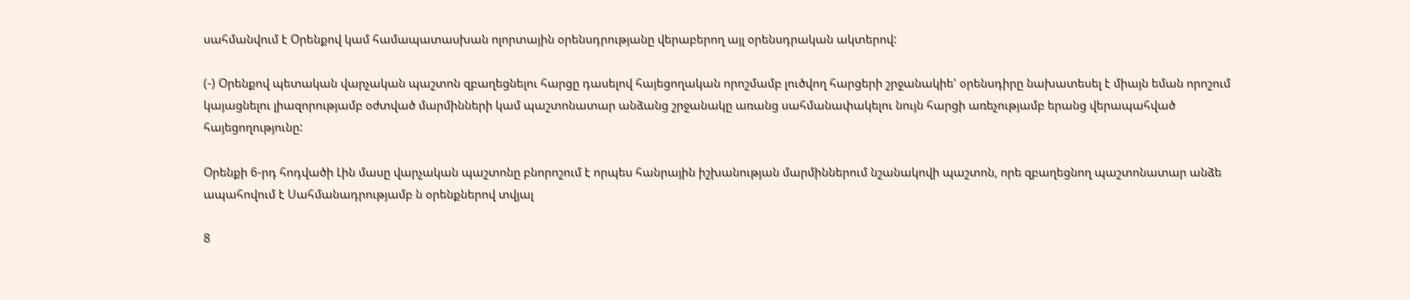սահմանվում է Օրենքով կամ համապատասխան ոլորտային օրենսդրությանը վերաբերող այլ օրենսդրական ակտերով:

(-) Օրենքով պետական վարչական պաշտոն զբաղեցնելու հարցը դասելով հայեցողական որոշմամբ լուծվող հարցերի շրջանակիե' օրենսդիրը նախատեսել է միայն եման որոշում կայացնելու լիազորությամբ օժտված մարմինների կամ պաշտոնատար անձանց շրջանակը առանց սահմանափակելու նույն հարցի առեչությամբ երանց վերապահված հայեցողությունը:

Օրենքի 6-րդ հոդվածի Լին մասը վարչական պաշտոնը բնորոշում է որպես հանրային իշխանության մարմիններում նշանակովի պաշտոն, որե զբաղեցնող պաշտոնատար անձե ապահովում է Սահմանադրությամբ ն օրենքներով տվյալ

8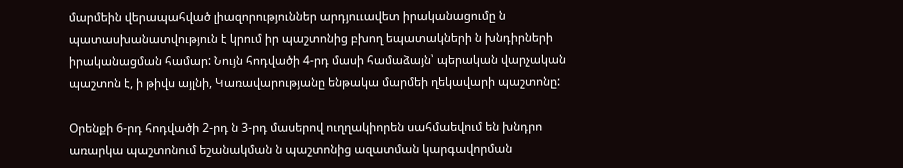մարմեին վերապահված լիազորություններ արդյոււավետ իրականացումը ն պատասխանատվություն է կրում իր պաշտոնից բխող եպատակների ն խնդիրների իրականացման համար: Նույն հոդվածի 4-րդ մասի համաձայն՝ պերական վարչական պաշտոն է, ի թիվս այլնի, Կառավարությանը ենթակա մարմեի ղեկավարի պաշտոնը:

Օրենքի 6-րդ հոդվածի 2-րդ ն 3-րդ մասերով ուղղակիորեն սահմաեվում են խնդրո առարկա պաշտոնում եշանակման ն պաշտոնից ազատման կարգավորման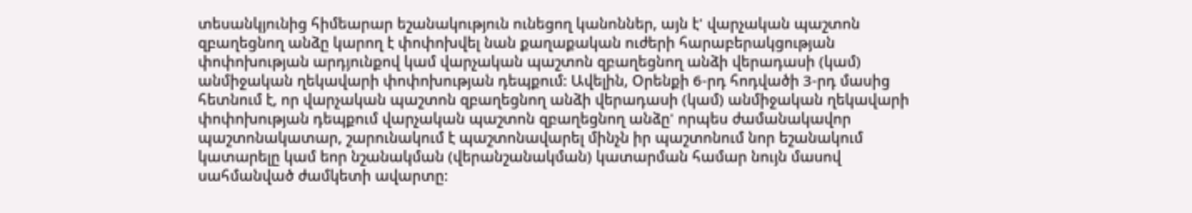տեսանկյունից հիմեարար եշանակություն ունեցող կանոններ, այն է' վարչական պաշտոն զբաղեցնող անձը կարող է փոփոխվել նան քաղաքական ուժերի հարաբերակցության փոփոխության արդյունքով կամ վարչական պաշտոն զբաղեցնող անձի վերադասի (կամ) անմիջական ղեկավարի փոփոխության դեպքում: Ավելին, Օրենքի 6-րդ հոդվածի 3-րդ մասից հետնում է, որ վարչական պաշտոն զբաղեցնող անձի վերադասի (կամ) անմիջական ղեկավարի փոփոխության դեպքում վարչական պաշտոն զբաղեցնող անձը' որպես ժամանակավոր պաշտոնակատար, շարունակում է պաշտոնավարել մինչն իր պաշտոնում նոր եշանակում կատարելը կամ եոր նշանակման (վերանշանակման) կատարման համար նույն մասով սահմանված ժամկետի ավարտը: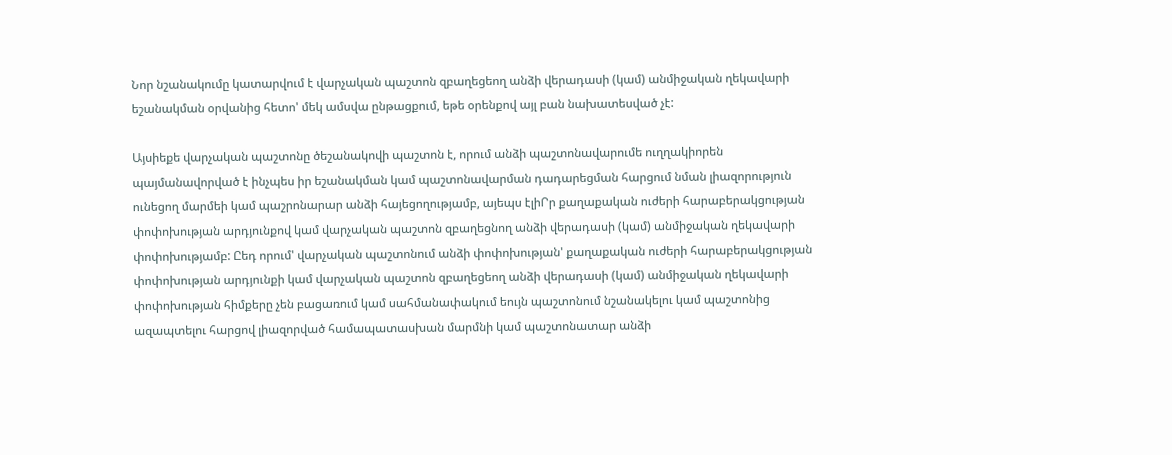Նոր նշանակումը կատարվում է վարչական պաշտոն զբաղեցեող անձի վերադասի (կամ) անմիջական ղեկավարի եշանակման օրվանից հետո' մեկ ամսվա ընթացքում, եթե օրենքով այլ բան նախատեսված չէ:

Այսիեքե վարչական պաշտոնը ծեշանակովի պաշտոն է, որում անձի պաշտոնավարումե ուղղակիորեն պայմանավորված է ինչպես իր եշանակման կամ պաշտոնավարման դադարեցման հարցում նման լիազորություն ունեցող մարմեի կամ պաշրոնարար անձի հայեցողությամբ, այեպս էլիՐր քաղաքական ուժերի հարաբերակցության փոփոխության արդյունքով կամ վարչական պաշտոն զբաղեցնող անձի վերադասի (կամ) անմիջական ղեկավարի փոփոխությամբ: Ըեդ որում' վարչական պաշտոնում անձի փոփոխության' քաղաքական ուժերի հարաբերակցության փոփոխության արդյունքի կամ վարչական պաշտոն զբաղեցեող անձի վերադասի (կամ) անմիջական ղեկավարի փոփոխության հիմքերը չեն բացառում կամ սահմանափակում եույն պաշտոնում նշանակելու կամ պաշտոնից ազապտելու հարցով լիազորված համապատասխան մարմնի կամ պաշտոնատար անձի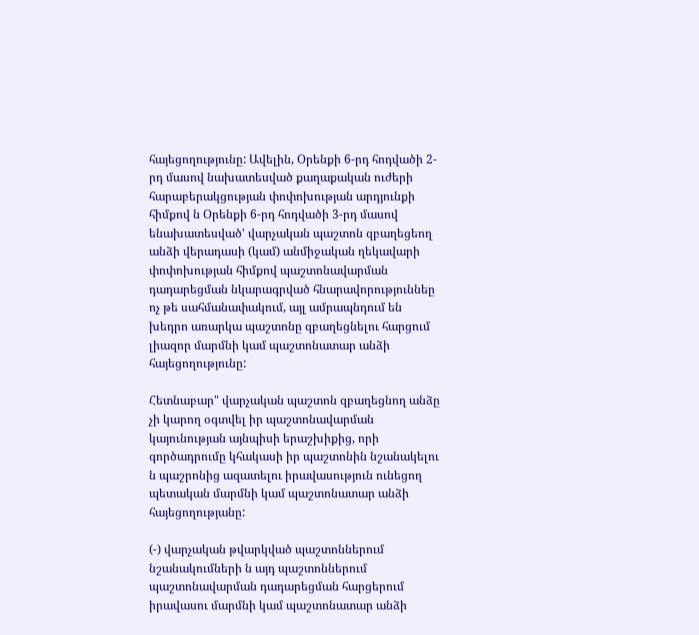հայեցողությունը: Ավելին, Օրենքի 6-րդ հոդվածի 2-րդ մասով նախատեսված քաղաքական ուժերի հարաբերակցության փոփոխության արդյունքի հիմքով ն Օրենքի 6-րդ հոդվածի 3-րդ մասով ենախատեսված' վարչական պաշտոն զբաղեցեող անձի վերադասի (կամ) անմիջական ղեկավարի փոփոխության հիմքով պաշտոնավարման դադարեցման նկարագրված հնարավորություննեը ոչ թե սահմանափակում, այլ ամրապնդում են խեդրո առարկա պաշտոնը զբաղեցնելու հարցում լիազոր մարմնի կամ պաշտոնատար անձի հայեցողությունը:

Հետնաբար" վարչական պաշտոն զբաղեցնող անձը չի կարող օգտվել իր պաշտոնավարման կայունության այնպիսի երաշխիքից, որի գործադրումը կհակասի իր պաշտոնին նշանակելու ն պաշրոնից ազատելու իրավասություն ունեցող պետական մարմնի կամ պաշտոնատար անձի հայեցողությանը:

(-) վարչական թվարկված պաշտոններում նշանակումների ն այդ պաշտոններում պաշտոնավարման դադարեցման հարցերում իրավասու մարմնի կամ պաշտոնատար անձի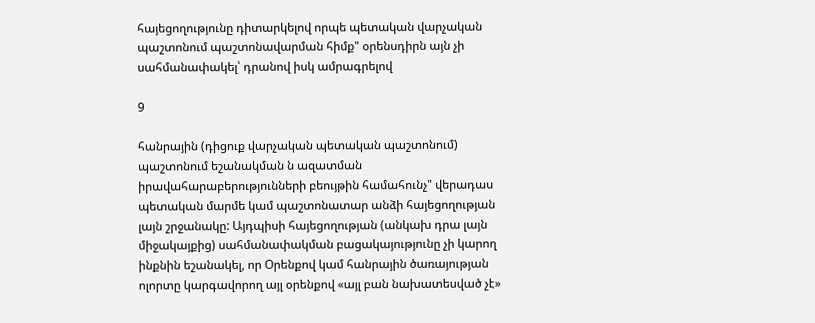հայեցողությունը դիտարկելով որպե պետական վարչական պաշտոնում պաշտոնավարման հիմք" օրենսդիրն այն չի սահմանափակել՝ դրանով իսկ ամրագրելով

9

հանրային (դիցուք վարչական պետական պաշտոնում) պաշտոնում եշանակման ն ազատման իրավահարաբերությունների բեույթին համահունչ" վերադաս պետական մարմե կամ պաշտոնատար անձի հայեցողության լայն շրջանակը: Այդպիսի հայեցողության (անկախ դրա լայն միջակայքից) սահմանափակման բացակայությունը չի կարող ինքնին եշանակել, որ Օրենքով կամ հանրային ծառայության ոլորտը կարգավորող այլ օրենքով «այլ բան նախատեսված չէ»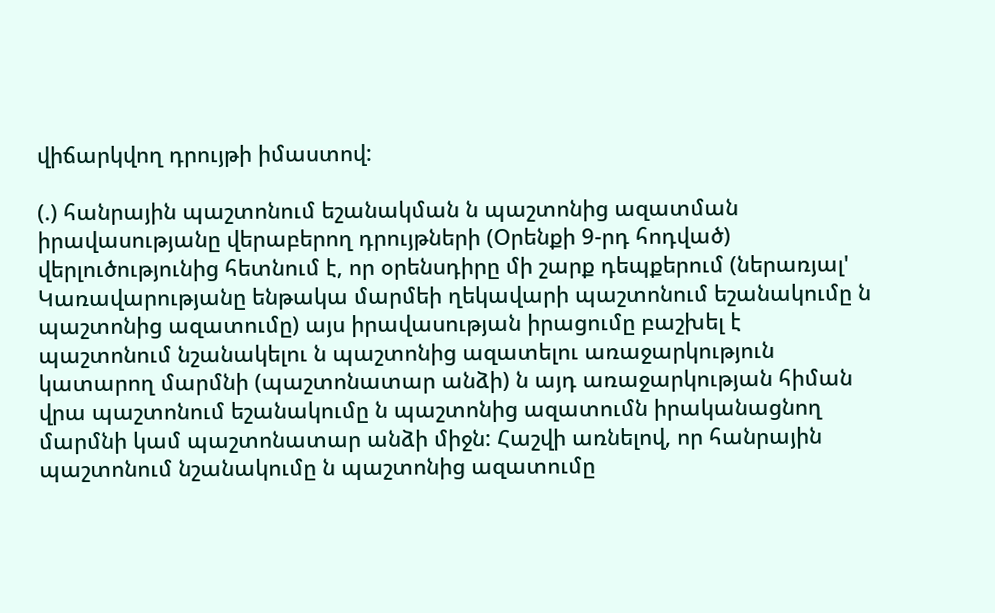վիճարկվող դրույթի իմաստով:

(.) հանրային պաշտոնում եշանակման ն պաշտոնից ազատման իրավասությանը վերաբերող դրույթների (Օրենքի 9-րդ հոդված) վերլուծությունից հետնում է, որ օրենսդիրը մի շարք դեպքերում (ներառյալ' Կառավարությանը ենթակա մարմեի ղեկավարի պաշտոնում եշանակումը ն պաշտոնից ազատումը) այս իրավասության իրացումը բաշխել է պաշտոնում նշանակելու ն պաշտոնից ազատելու առաջարկություն կատարող մարմնի (պաշտոնատար անձի) ն այդ առաջարկության հիման վրա պաշտոնում եշանակումը ն պաշտոնից ազատումն իրականացնող մարմնի կամ պաշտոնատար անձի միջն: Հաշվի առնելով, որ հանրային պաշտոնում նշանակումը ն պաշտոնից ազատումը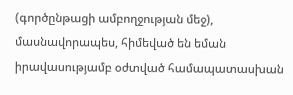(գործընթացի ամբողջության մեջ), մասնավորապես, հիմեված են եման իրավասությամբ օժտված համապատասխան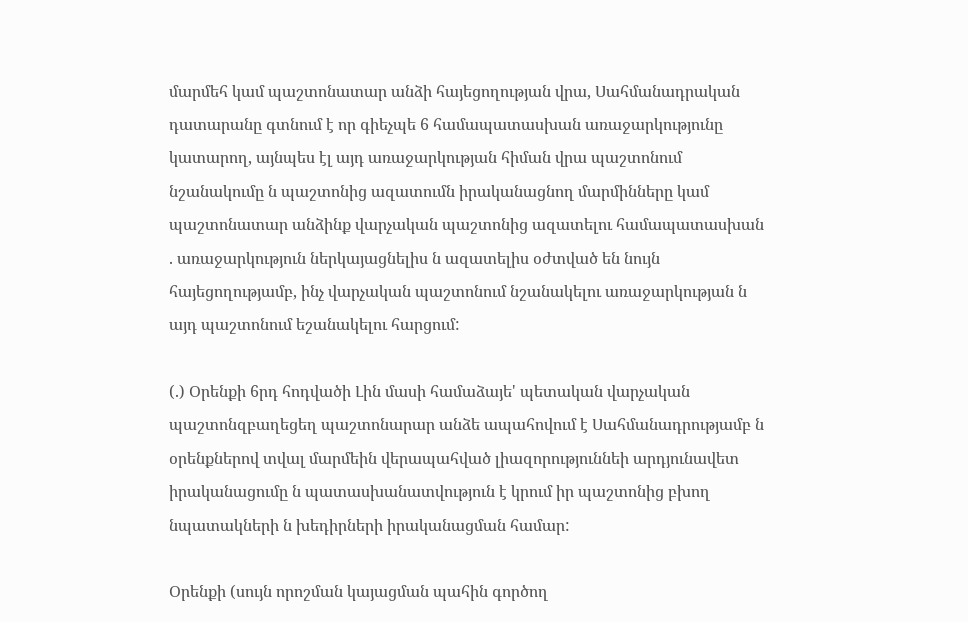մարմեհ կամ պաշտոնատար անձի հայեցողության վրա, Սահմանադրական դատարանը գտնում է որ գիեչպե 6 համապատասխան առաջարկությունը կատարող, այնպես էլ այդ առաջարկության հիման վրա պաշտոնում նշանակումը ն պաշտոնից ազատումն իրականացնող մարմինները կամ պաշտոնատար անձինք վարչական պաշտոնից ազատելու համապատասխան . առաջարկություն ներկայացնելիս ն ազատելիս օժտված են նույն հայեցողությամբ, ինչ վարչական պաշտոնում նշանակելու առաջարկության ն այդ պաշտոնում եշանակելու հարցում:

(.) Օրենքի 6րդ հոդվածի Լին մասի համաձայե' պետական վարչական պաշտոնզբաղեցեղ պաշտոնարար անձե ապահովում է Սահմանադրությամբ ն օրենքներով տվալ մարմեին վերապահված լիազորություննեի արդյունավետ իրականացումը ն պատասխանատվություն է կրում իր պաշտոնից բխող նպատակների ն խեդիրների իրականացման համար:

Օրենքի (սույն որոշման կայացման պահին գործող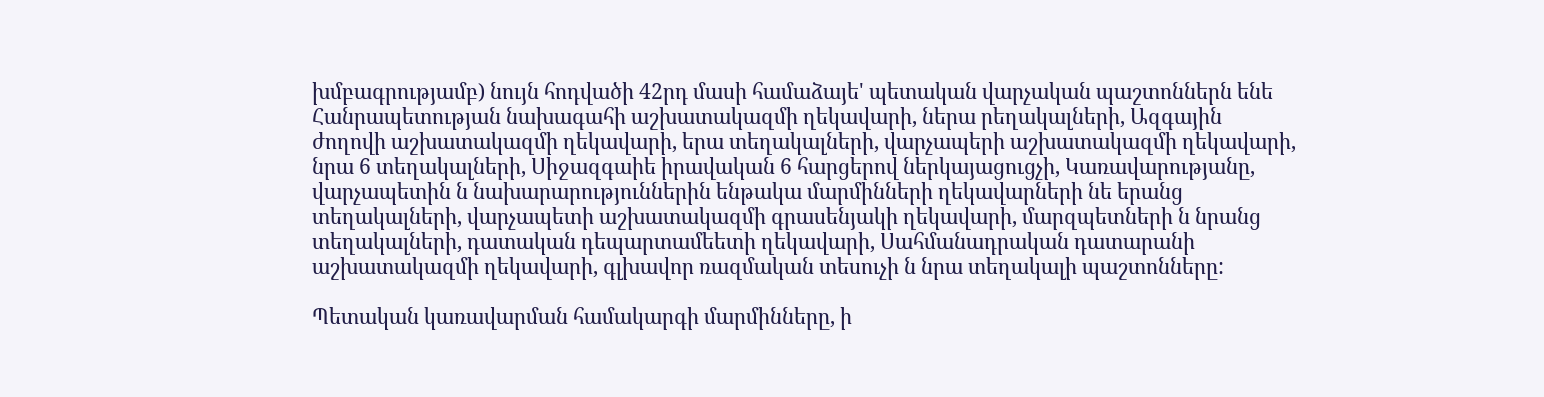խմբագրությամբ) նույն հոդվածի 42րդ մասի համաձայե' պետական վարչական պաշտոններն ենե Հանրապետության նախագահի աշխատակազմի ղեկավարի, ներա րեղակալների, Ազգային ժողովի աշխատակազմի ղեկավարի, երա տեղակալների, վարչապերի աշխատակազմի ղեկավարի, նրա 6 տեղակալների, Սիջազգաիե իրավական 6 հարցերով ներկայացուցչի, Կառավարությանը, վարչապետին ն նախարարություններին ենթակա մարմինների ղեկավարների նե երանց տեղակալների, վարչապետի աշխատակազմի գրասենյակի ղեկավարի, մարզպետների ն նրանց տեղակալների, դատական դեպարտամեետի ղեկավարի, Սահմանադրական դատարանի աշխատակազմի ղեկավարի, գլխավոր ռազմական տեսուչի ն նրա տեղակալի պաշտոնները:

Պետական կառավարման համակարգի մարմինները, ի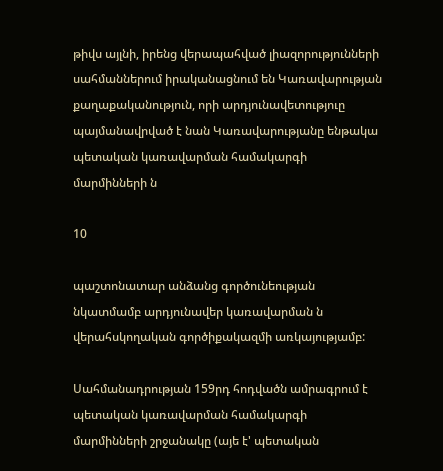թիվս այլնի, իրենց վերապահված լիազորությունների սահմաններում իրականացնում են Կառավարության քաղաքականություն, որի արդյունավետություը պայմանավրված է նան Կառավարությանը ենթակա պետական կառավարման համակարգի մարմինների ն

10

պաշտոնատար անձանց գործունեության նկատմամբ արդյունավեր կառավարման ն վերահսկողական գործիքակազմի առկայությամբ:

Սահմանադրության 159րդ հոդվածն ամրագրում է պետական կառավարման համակարգի մարմինների շրջանակը (այե է' պետական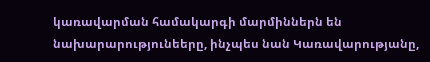կառավարման համակարգի մարմիններն են նախարարությունեերը, ինչպես նան Կառավարությանը,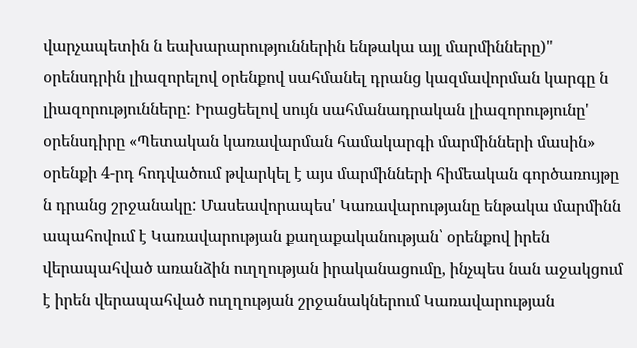վարչապետին ն եախարարություններին ենթակա այլ մարմինները)" օրենսդրին լիազորելով օրենքով սահմանել դրանց կազմավորման կարգը ն լիազորությունները: Իրացեելով սույն սահմանադրական լիազորությունը' օրենսդիրը «Պետական կառավարման համակարգի մարմինների մասին» օրենքի 4-րդ հոդվածում թվարկել է այս մարմինների հիմեական գործառույթը ն դրանց շրջանակը: Մասեավորապես' Կառավարությանը ենթակա մարմինն ապահովում է Կառավարության քաղաքականության՝ օրենքով իրեն վերապահված առանձին ուղղության իրականացումը, ինչպես նան աջակցում է իրեն վերապահված ուղղության շրջանակներում Կառավարության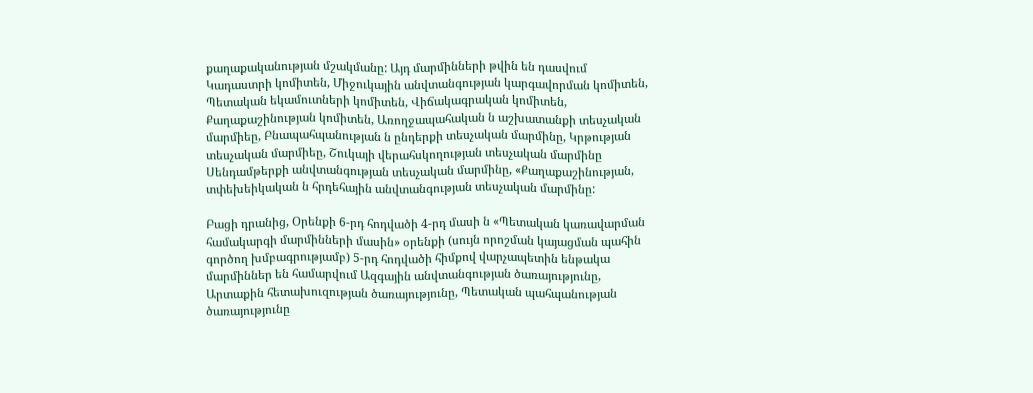քաղաքականության մշակմանը: Այդ մարմինների թվին են դասվում Կադաստրի կոմիտեն, Միջուկային անվտանգության կարգավորման կոմիտեն, Պետական եկամուտների կոմիտեն, Վիճակագրական կոմիտեն, Քաղաքաշինության կոմիտեն, Առողջապահական ն աշխատանքի տեսչական մարմիեը, Բնապահպանության ն ընդերքի տեսչական մարմինը, Կրթության տեսչական մարմիեը, Շուկայի վերահսկողության տեսչական մարմինը Սենդամթերքի անվտանգության տեսչական մարմինը, «Քաղաքաշինության, տփեխեիկական ն հրդեհային անվտանգության տեսչական մարմինը:

Բացի դրանից, Օրենքի 6-րդ հոդվածի 4-րդ մասի ն «Պետական կառավարման համակարգի մարմինների մասին» օրենքի (սույն որոշման կայացման պահին գործող խմբագրությամբ) 5-րդ հոդվածի հիմքով վարչապետին ենթակա մարմիններ են համարվում Ազգային անվտանգության ծառայությունը, Արտաքին հետախուզության ծառայությունը, Պետական պահպանության ծառայությունը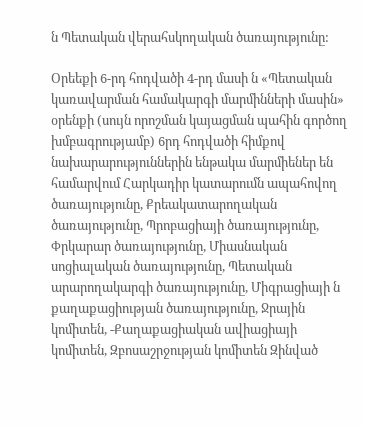ն Պետական վերահսկողական ծառայությունը:

Օրեեքի 6-րդ հոդվածի 4-րդ մասի ն «Պետական կառավարման համակարգի մարմինների մասին» օրենքի (սույն որոշման կայացման պահին գործող խմբագրությամբ) 6րդ հոդվածի հիմքով նախարարություններին ենթակա մարմիեներ են համարվում Հարկադիր կատարումն ապահովող ծառայությունը, Քրեակատարողական ծառայությունը, Պրոբացիայի ծառայությունը, Փրկարար ծառայությունը, Միասնական սոցիալական ծառայությունը, Պետական արարողակարգի ծառայությունը, Միգրացիայի ն քաղաքացիության ծառայությունը, Ջրային կոմիտեն, -Քաղաքացիական ավիացիայի կոմիտեն, Զբոսաշրջության կոմիտեն Զինված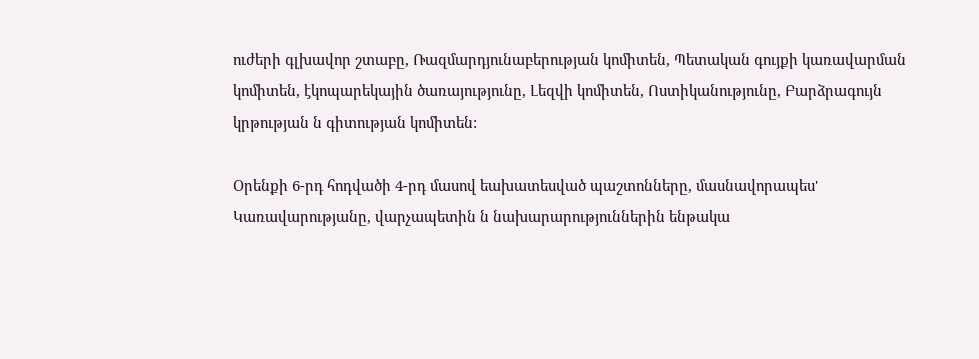ուժերի գլխավոր շտաբը, Ռազմարդյունաբերության կոմիտեն, Պետական գույքի կառավարման կոմիտեն, էկոպարեկային ծառայությունը, Լեզվի կոմիտեն, Ոստիկանությունը, Բարձրագույն կրթության ն գիտության կոմիտեն:

Օրենքի 6-րդ հոդվածի 4-րդ մասով եախատեսված պաշտոնները, մասնավորապես' Կառավարությանը, վարչապետին ն նախարարություններին ենթակա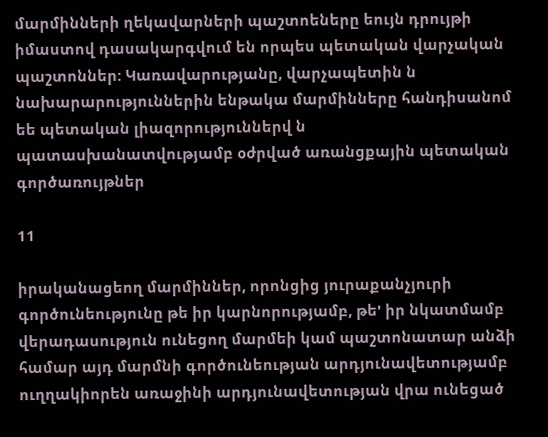մարմինների ղեկավարների պաշտոեները եույն դրույթի իմաստով դասակարգվում են որպես պետական վարչական պաշտոններ: Կառավարությանը, վարչապետին ն նախարարություններին ենթակա մարմինները հանդիսանոմ եե պետական լիազորություններվ ն պատասխանատվությամբ օժրված առանցքային պետական գործառույթներ

11

իրականացեող մարմիններ, որոնցից յուրաքանչյուրի գործունեությունը թե իր կարնորությամբ, թե' իր նկատմամբ վերադասություն ունեցող մարմեի կամ պաշտոնատար անձի համար այդ մարմնի գործունեության արդյունավետությամբ ուղղակիորեն առաջինի արդյունավետության վրա ունեցած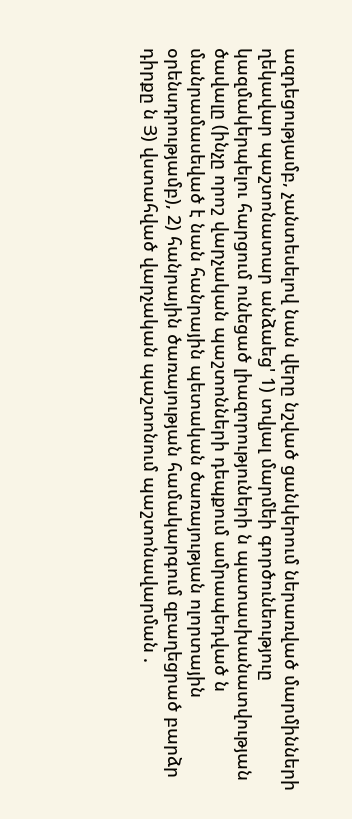ազդեցությամբ, չանտեսելով նան վերը նշված ցանկերում ներառված մարմինների ղեկավար պաշտոնատար անձաեց' 1) տվյալ մարմեի գործունեություը կազմակերպելու հարցում ունեցած լիազորություների ն պատասխանատվության ծավալը (ինչը որոշ վարչական պաշտոնների դեպքում ամրապեդված ն մանրամասեված է նան հանրային պետական ծառայության ոլորտային օրենսդրությամբ), 2) հանրային ծառայության համակարգում զբաղեցրած բարձր դիրքը ն Յ) վստահված վարչական պաշտոնում պաշտոնավարման .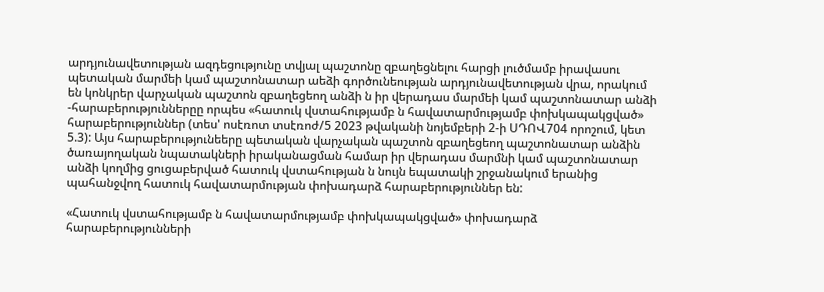արդյունավետության ազդեցությունը տվյալ պաշտոնը զբաղեցնելու հարցի լուծմամբ իրավասու պետական մարմեի կամ պաշտոնատար աեձի գործունեության արդյունավետության վրա, որակում են կոնկրեր վարչական պաշտոն զբաղեցեող անձի ն իր վերադաս մարմեի կամ պաշտոնատար անձի -հարաբերություններըը որպես «հատուկ վստահությամբ ն հավատարմությամբ փոխկապակցված» հարաբերություններ (տես' ոսէռոտ տսէռոժ/5 2023 թվականի նոյեմբերի 2-ի ՍԴՈՎ704 որոշում, կետ 5.3): Այս հարաբերությունեերը պետական վարչական պաշտոն զբաղեցեող պաշտոնատար անձին ծառայողական նպատակների իրականացման համար իր վերադաս մարմնի կամ պաշտոնատար անձի կողմից ցուցաբերված հատուկ վստահության ն նույն եպատակի շրջանակում երանից պահանջվող հատուկ հավատարմության փոխադարձ հարաբերություններ են:

«Հատուկ վստահությամբ ն հավատարմությամբ փոխկապակցված» փոխադարձ հարաբերությունների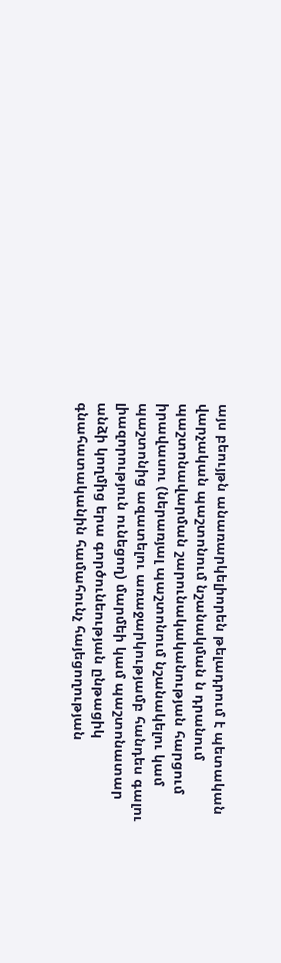այս բեույթն անառարկելիորեն թելադրում է պետական վարչական պաշտոնում նշանակման ն դրանում պաշտոնավարման շարունակականության հարցում իրավասու (ներառյալ պաշտոնում նշանակելու կամ պաշտոնից ազատելու առաջարկությամբ հանդես գալու լիազորություն ունեցող) մարմեի կամ պաշտոնատար անձի կողմից երա գործունեության ընթացիկ գնահատականին համահունչ հայեցողության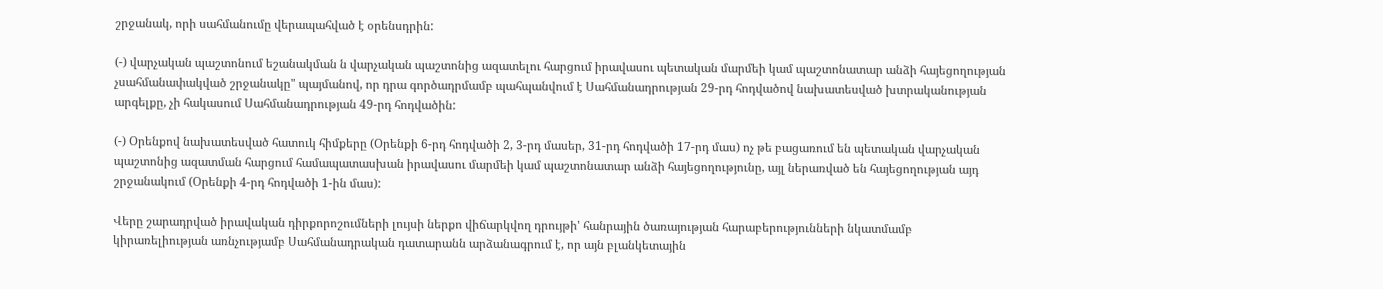շրջանակ, որի սահմանումը վերապահված է օրենսդրին:

(-) վարչական պաշտոնում եշանակման ն վարչական պաշտոնից ազատելու հարցում իրավասու պետական մարմեի կամ պաշտոնատար անձի հայեցողության չսահմանափակված շրջանակը" պայմանով, որ դրա գործադրմամբ պահպանվում է Սահմանադրության 29-րդ հոդվածով նախատեսված խտրականության արգելքը, չի հակասում Սահմանադրության 49-րդ հոդվածին:

(-) Օրենքով նախատեսված հատուկ հիմքերը (Օրենքի 6-րդ հոդվածի 2, 3-րդ մասեր, 31-րդ հոդվածի 17-րդ մաս) ոչ թե բացառում են պետական վարչական պաշտոնից ազատման հարցում համապատասխան իրավասու մարմեի կամ պաշտոնատար անձի հայեցողությունը, այլ ներառված են հայեցողության այդ շրջանակում (Օրենքի 4-րդ հոդվածի 1-ին մաս):

Վերը շարադրված իրավական դիրքորոշումների լույսի ներքո վիճարկվող դրույթի' հանրային ծառայության հարաբերությունների նկատմամբ կիրառելիության առնչությամբ Սահմանադրական դատարանն արձանագրում է, որ այն բլանկետային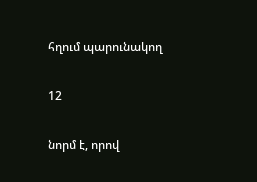հղում պարունակող

12

նորմ է, որով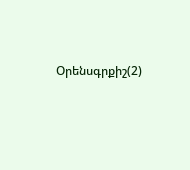Օրենսգրքիշ(2)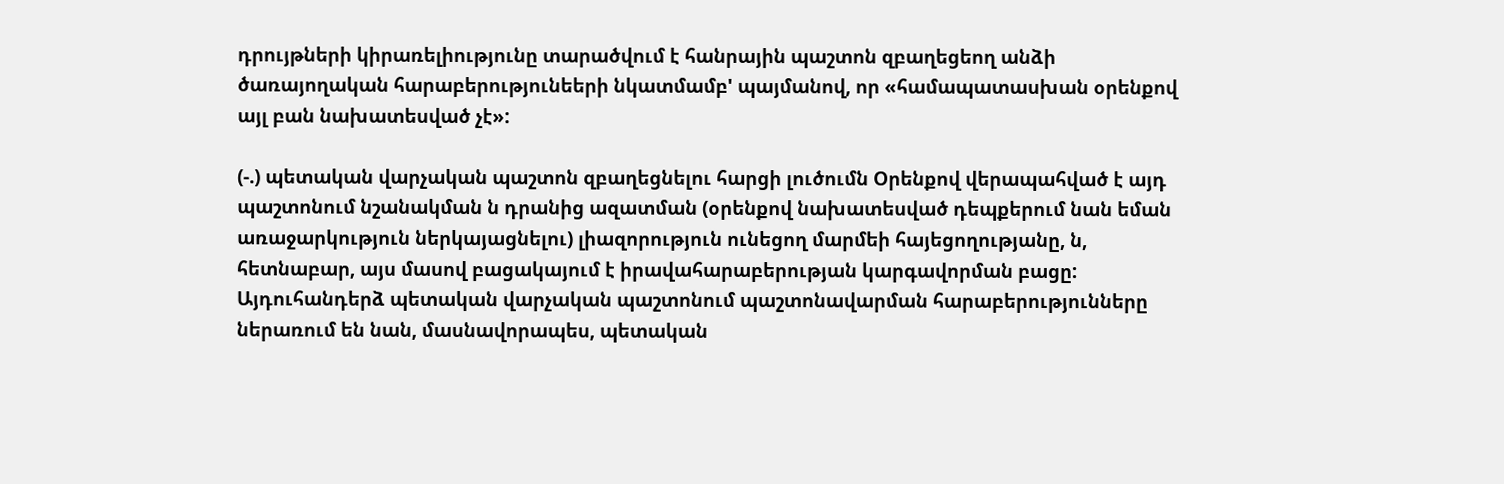դրույթների կիրառելիությունը տարածվում է հանրային պաշտոն զբաղեցեող անձի ծառայողական հարաբերությունեերի նկատմամբ' պայմանով, որ «համապատասխան օրենքով այլ բան նախատեսված չէ»:

(-.) պետական վարչական պաշտոն զբաղեցնելու հարցի լուծումն Օրենքով վերապահված է այդ պաշտոնում նշանակման ն դրանից ազատման (օրենքով նախատեսված դեպքերում նան եման առաջարկություն ներկայացնելու) լիազորություն ունեցող մարմեի հայեցողությանը, ն, հետնաբար, այս մասով բացակայում է իրավահարաբերության կարգավորման բացը: Այդուհանդերձ պետական վարչական պաշտոնում պաշտոնավարման հարաբերությունները ներառում են նան, մասնավորապես, պետական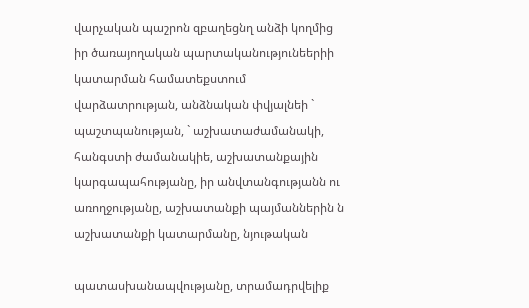վարչական պաշրոն զբաղեցնղ անձի կողմից իր ծառայողական պարտականությունեերիի կատարման համատեքստում վարձատրության, անձնական փվյալնեի ` պաշտպանության, ` աշխատաժամանակի, հանգստի ժամանակիե, աշխատանքային կարգապահությանը, իր անվտանգությանն ու առողջությանը, աշխատանքի պայմաններին ն աշխատանքի կատարմանը, նյութական

պատասխանապվությանը, տրամադրվելիք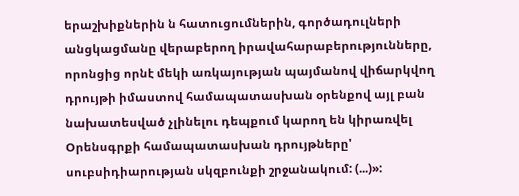երաշխիքներին ն հատուցումներին, գործադուլների անցկացմանը վերաբերող իրավահարաբերությունները, որոնցից որնէ մեկի առկայության պայմանով վիճարկվող դրույթի իմաստով համապատասխան օրենքով այլ բան նախատեսված չլինելու դեպքում կարող են կիրառվել Օրենսգրքի համապատասխան դրույթները' սուբսիդիարության սկզբունքի շրջանակում: (...)»: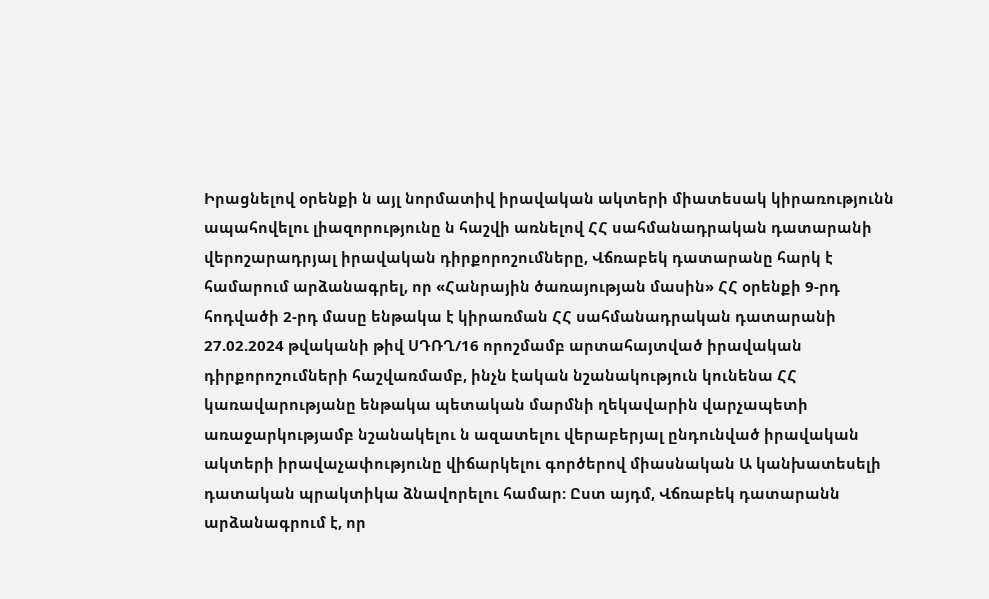Իրացնելով օրենքի ն այլ նորմատիվ իրավական ակտերի միատեսակ կիրառությունն ապահովելու լիազորությունը ն հաշվի առնելով ՀՀ սահմանադրական դատարանի վերոշարադրյալ իրավական դիրքորոշումները, Վճռաբեկ դատարանը հարկ է համարում արձանագրել, որ «Հանրային ծառայության մասին» ՀՀ օրենքի 9-րդ հոդվածի 2-րդ մասը ենթակա է կիրառման ՀՀ սահմանադրական դատարանի 27.02.2024 թվականի թիվ ՍԴՌՂ/16 որոշմամբ արտահայտված իրավական դիրքորոշումների հաշվառմամբ, ինչն էական նշանակություն կունենա ՀՀ կառավարությանը ենթակա պետական մարմնի ղեկավարին վարչապետի առաջարկությամբ նշանակելու ն ազատելու վերաբերյալ ընդունված իրավական ակտերի իրավաչափությունը վիճարկելու գործերով միասնական Ա կանխատեսելի դատական պրակտիկա ձնավորելու համար: Ըստ այդմ, Վճռաբեկ դատարանն արձանագրում է, որ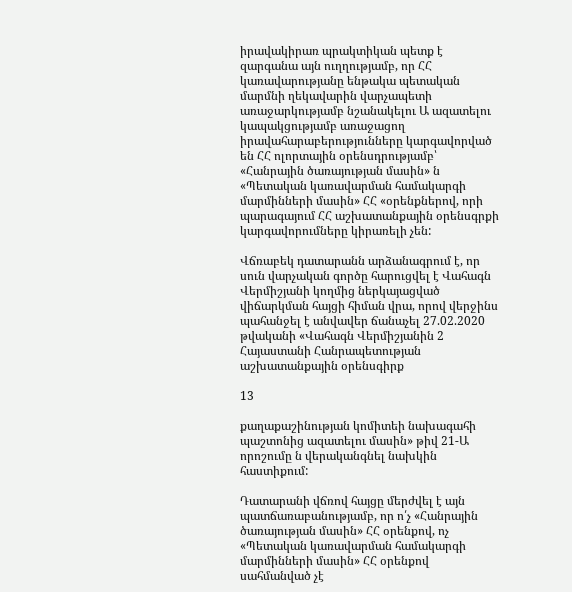իրավակիրառ պրակտիկան պետք է զարգանա այն ուղղությամբ, որ ՀՀ կառավարությանը ենթակա պետական մարմնի ղեկավարին վարչապետի առաջարկությամբ նշանակելու Ա ազատելու կապակցությամբ առաջացող իրավահարաբերությունները կարգավորված են ՀՀ ոլորտային օրենսդրությամբ՝ «Հանրային ծառայության մասին» ն «Պետական կառավարման համակարգի մարմինների մասին» ՀՀ «օրենքներով, որի պարագայում ՀՀ աշխատանքային օրենսգրքի կարգավորումները կիրառելի չեն:

Վճռաբեկ դատարանն արձանագրում է, որ սուն վարչական գործը հարուցվել է Վահագն Վերմիշյանի կողմից ներկայացված վիճարկման հայցի հիման վրա, որով վերջինս պահանջել է անվավեր ճանաչել 27.02.2020 թվականի «Վահագն Վերմիշյանին 2 Հայաստանի Հանրապետության աշխատանքային օրենսգիրք

13

քաղաքաշինության կոմիտեի նախագահի պաշտոնից ազատելու մասին» թիվ 21-Ա որոշումը ն վերականգնել նախկին հաստիքում:

Դատարանի վճռով հայցը մերժվել է այն պատճառաբանությամբ, որ ո՛չ «Հանրային ծառայության մասին» ՀՀ օրենքով, ոչ «Պետական կառավարման համակարգի մարմինների մասին» ՀՀ օրենքով սահմանված չէ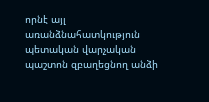որնէ այլ առանձնահատկություն պետական վարչական պաշտոն զբաղեցնող անձի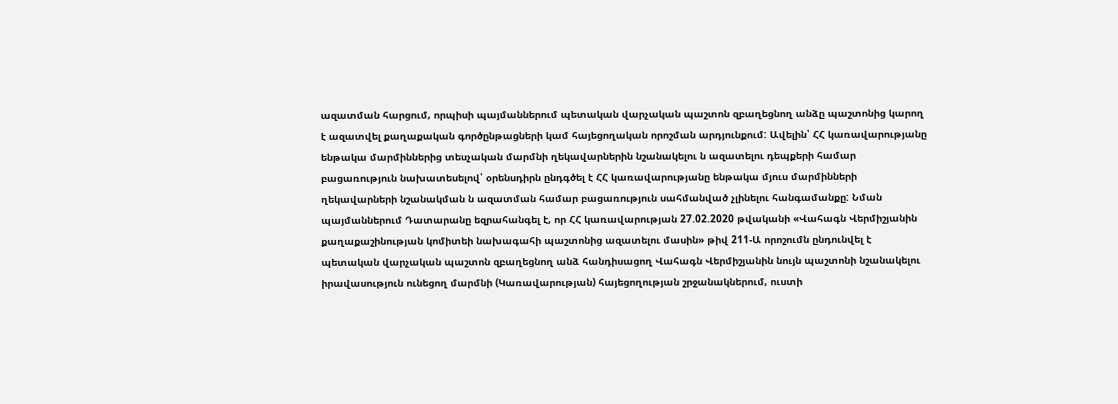ազատման հարցում, որպիսի պայմաններում պետական վարչական պաշտոն զբաղեցնող անձը պաշտոնից կարող է ազատվել քաղաքական գործընթացների կամ հայեցողական որոշման արդյունքում: Ավելին՝ ՀՀ կառավարությանը ենթակա մարմիններից տեսչական մարմնի ղեկավարներին նշանակելու ն ազատելու դեպքերի համար բացառություն նախատեսելով՝ օրենսդիրն ընդգծել է ՀՀ կառավարությանը ենթակա մյուս մարմինների ղեկավարների նշանակման ն ազատման համար բացառություն սահմանված չլինելու հանգամանքը: Նման պայմաններում Դատարանը եզրահանգել է, որ ՀՀ կառավարության 27.02.2020 թվականի «Վահագն Վերմիշյանին քաղաքաշինության կոմիտեի նախագահի պաշտոնից ազատելու մասին» թիվ 211-Ա որոշումն ընդունվել է պետական վարչական պաշտոն զբաղեցնող անձ հանդիսացող Վահագն Վերմիշյանին նույն պաշտոնի նշանակելու իրավասություն ունեցող մարմնի (Կառավարության) հայեցողության շրջանակներում, ուստի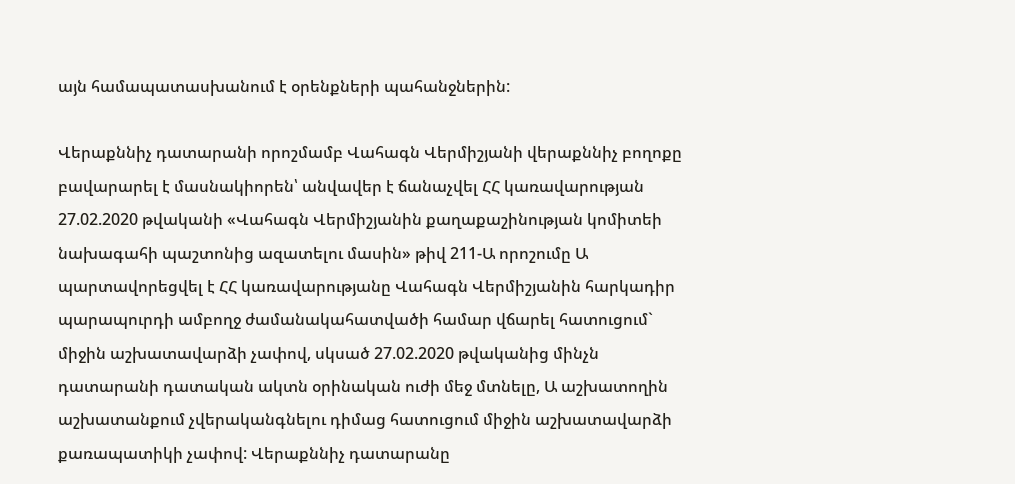այն համապատասխանում է օրենքների պահանջներին:

Վերաքննիչ դատարանի որոշմամբ Վահագն Վերմիշյանի վերաքննիչ բողոքը բավարարել է մասնակիորեն՝ անվավեր է ճանաչվել ՀՀ կառավարության 27.02.2020 թվականի «Վահագն Վերմիշյանին քաղաքաշինության կոմիտեի նախագահի պաշտոնից ազատելու մասին» թիվ 211-Ա որոշումը Ա պարտավորեցվել է ՀՀ կառավարությանը Վահագն Վերմիշյանին հարկադիր պարապուրդի ամբողջ ժամանակահատվածի համար վճարել հատուցում` միջին աշխատավարձի չափով, սկսած 27.02.2020 թվականից մինչն դատարանի դատական ակտն օրինական ուժի մեջ մտնելը, Ա աշխատողին աշխատանքում չվերականգնելու դիմաց հատուցում միջին աշխատավարձի քառապատիկի չափով: Վերաքննիչ դատարանը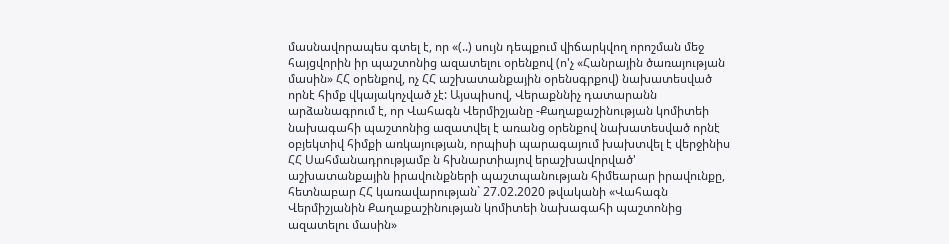մասնավորապես գտել է, որ «(..) սույն դեպքում վիճարկվող որոշման մեջ հայցվորին իր պաշտոնից ազատելու օրենքով (ո'չ «Հանրային ծառայության մասին» ՀՀ օրենքով, ոչ ՀՀ աշխատանքային օրենսգրքով) նախատեսված որնէ հիմք վկայակոչված չէ: Այսպիսով, Վերաքննիչ դատարանն արձանագրում է, որ Վահագն Վերմիշյանը -Քաղաքաշինության կոմիտեի նախագահի պաշտոնից ազատվել է առանց օրենքով նախատեսված որնէ օբյեկտիվ հիմքի առկայության, որպիսի պարագայում խախտվել է վերջինիս ՀՀ Սահմանադրությամբ ն հխնարտիայով երաշխավորված' աշխատանքային իրավունքների պաշտպանության հիմեարար իրավունքը, հետնաբար ՀՀ կառավարության` 27.02.2020 թվականի «Վահագն Վերմիշյանին Քաղաքաշինության կոմիտեի նախագահի պաշտոնից ազատելու մասին»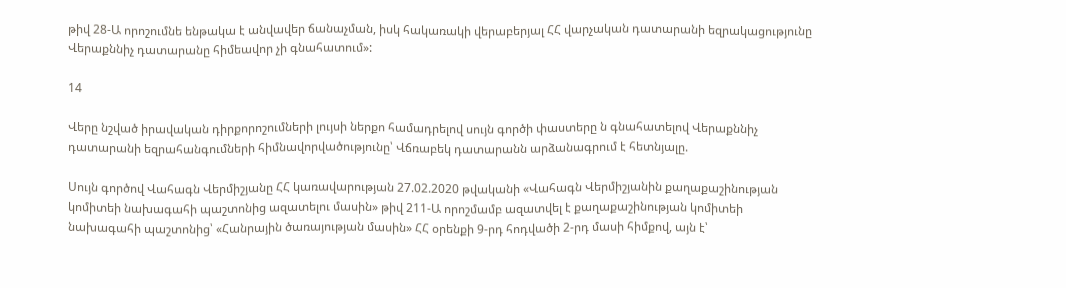թիվ 28-Ա որոշումնե ենթակա է անվավեր ճանաչման, իսկ հակառակի վերաբերյալ ՀՀ վարչական դատարանի եզրակացությունը Վերաքննիչ դատարանը հիմեավոր չի գնահատում»:

14

Վերը նշված իրավական դիրքորոշումների լույսի ներքո համադրելով սույն գործի փաստերը ն գնահատելով Վերաքննիչ դատարանի եզրահանգումների հիմնավորվածությունը՝ Վճռաբեկ դատարանն արձանագրում է հետնյալը.

Սույն գործով Վահագն Վերմիշյանը ՀՀ կառավարության 27.02.2020 թվականի «Վահագն Վերմիշյանին քաղաքաշինության կոմիտեի նախագահի պաշտոնից ազատելու մասին» թիվ 211-Ա որոշմամբ ազատվել է քաղաքաշինության կոմիտեի նախագահի պաշտոնից՝ «Հանրային ծառայության մասին» ՀՀ օրենքի 9-րդ հոդվածի 2-րդ մասի հիմքով, այն է՝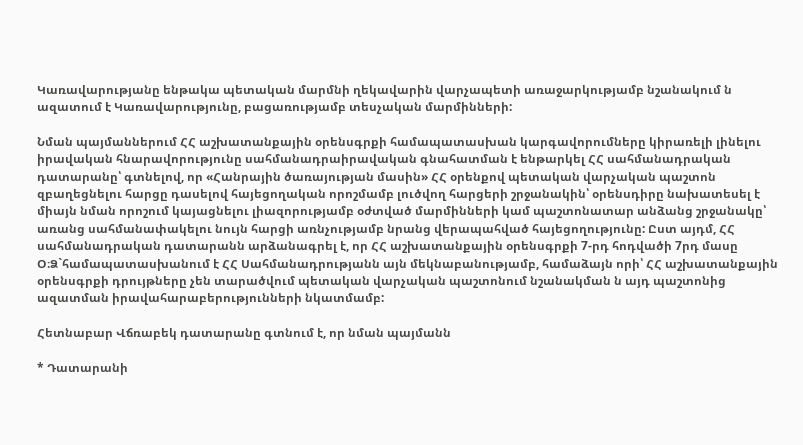Կառավարությանը ենթակա պետական մարմնի ղեկավարին վարչապետի առաջարկությամբ նշանակում ն ազատում է Կառավարությունը, բացառությամբ տեսչական մարմինների:

Նման պայմաններում ՀՀ աշխատանքային օրենսգրքի համապատասխան կարգավորումները կիրառելի լինելու իրավական հնարավորությունը սահմանադրաիրավական գնահատման է ենթարկել ՀՀ սահմանադրական դատարանը՝ գտնելով, որ «Հանրային ծառայության մասին» ՀՀ օրենքով պետական վարչական պաշտոն զբաղեցնելու հարցը դասելով հայեցողական որոշմամբ լուծվող հարցերի շրջանակին՝ օրենսդիրը նախատեսել է միայն նման որոշում կայացնելու լիազորությամբ օժտված մարմինների կամ պաշտոնատար անձանց շրջանակը՝ առանց սահմանափակելու նույն հարցի առնչությամբ նրանց վերապահված հայեցողությունը: Ըստ այդմ, ՀՀ սահմանադրական դատարանն արձանագրել է, որ ՀՀ աշխատանքային օրենսգրքի 7-րդ հոդվածի 7րդ մասը Օ։Ձ`համապատասխանում է ՀՀ Սահմանադրությանն այն մեկնաբանությամբ, համաձայն որի՝ ՀՀ աշխատանքային օրենսգրքի դրույթները չեն տարածվում պետական վարչական պաշտոնում նշանակման ն այդ պաշտոնից ազատման իրավահարաբերությունների նկատմամբ:

Հետնաբար Վճռաբեկ դատարանը գտնում է, որ նման պայմանն

* Դատարանի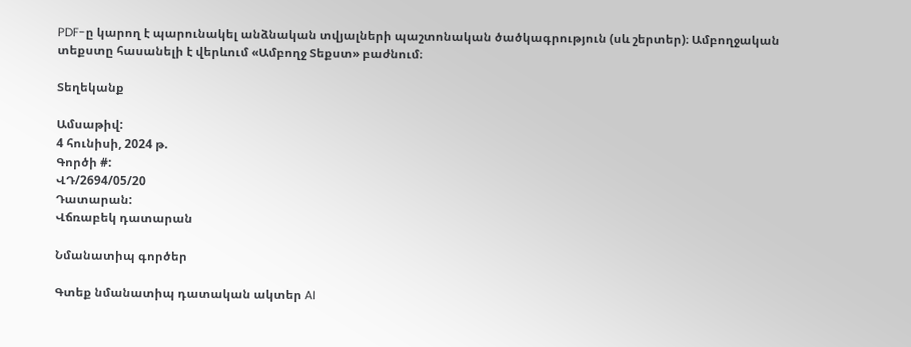PDF-ը կարող է պարունակել անձնական տվյալների պաշտոնական ծածկագրություն (սև շերտեր)։ Ամբողջական տեքստը հասանելի է վերևում «Ամբողջ Տեքստ» բաժնում։

Տեղեկանք

Ամսաթիվ:
4 հունիսի, 2024 թ.
Գործի #:
ՎԴ/2694/05/20
Դատարան:
Վճռաբեկ դատարան

Նմանատիպ գործեր

Գտեք նմանատիպ դատական ակտեր AI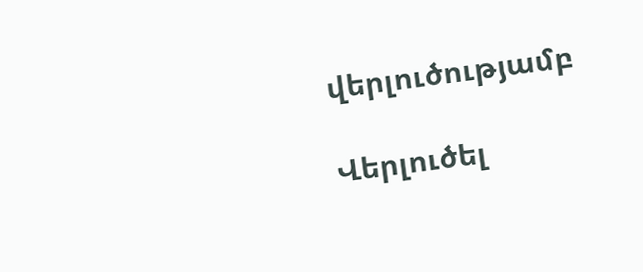վերլուծությամբ

Վերլուծել